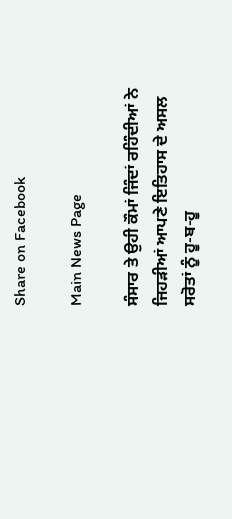Share on Facebook

Main News Page

ਸੰਸਾਰ ਤੇ ਉਹੀ ਕੌਮਾਂ ਜਿੰਦਾਂ ਰਹਿੰਦੀਆਂ ਨੇ ਜਿਹੜੀਆਂ ਆਪਣੇ ਇਤਿਹਾਸ ਦੇ ਅਸਲ ਸਰੋਤਾਂ ਨੂੰ ਹੂ-ਬ-ਹੂ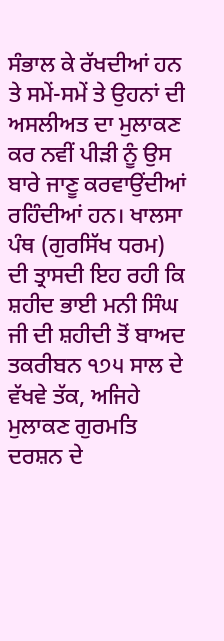ਸੰਭਾਲ ਕੇ ਰੱਖਦੀਆਂ ਹਨ ਤੇ ਸਮੇਂ-ਸਮੇਂ ਤੇ ਉਹਨਾਂ ਦੀ ਅਸਲੀਅਤ ਦਾ ਮੁਲਾਕਣ ਕਰ ਨਵੀਂ ਪੀੜੀ ਨੂੰ ਉਸ ਬਾਰੇ ਜਾਣੂ ਕਰਵਾਉਂਦੀਆਂ ਰਹਿੰਦੀਆਂ ਹਨ। ਖਾਲਸਾ ਪੰਥ (ਗੁਰਸਿੱਖ ਧਰਮ) ਦੀ ਤ੍ਰਾਸਦੀ ਇਹ ਰਹੀ ਕਿ ਸ਼ਹੀਦ ਭਾਈ ਮਨੀ ਸਿੰਘ ਜੀ ਦੀ ਸ਼ਹੀਦੀ ਤੋਂ ਬਾਅਦ ਤਕਰੀਬਨ ੧੭੫ ਸਾਲ ਦੇ ਵੱਖਵੇ ਤੱਕ, ਅਜਿਹੇ ਮੁਲਾਕਣ ਗੁਰਮਤਿ ਦਰਸ਼ਨ ਦੇ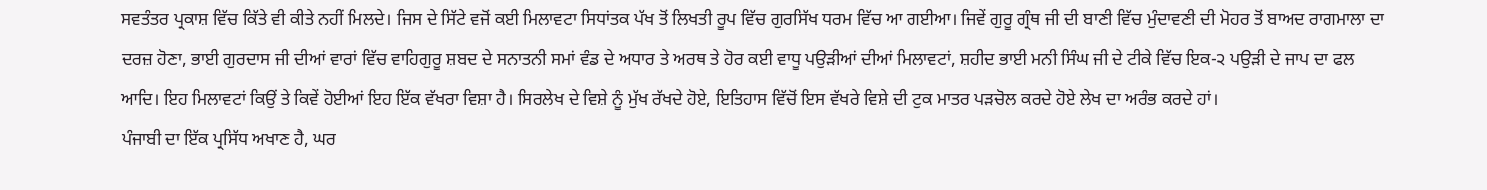ਸਵਤੰਤਰ ਪ੍ਰਕਾਸ਼ ਵਿੱਚ ਕਿੱਤੇ ਵੀ ਕੀਤੇ ਨਹੀਂ ਮਿਲਦੇ। ਜਿਸ ਦੇ ਸਿੱਟੇ ਵਜੋਂ ਕਈ ਮਿਲਾਵਟਾ ਸਿਧਾਂਤਕ ਪੱਖ ਤੋਂ ਲਿਖਤੀ ਰੂਪ ਵਿੱਚ ਗੁਰਸਿੱਖ ਧਰਮ ਵਿੱਚ ਆ ਗਈਆ। ਜਿਵੇਂ ਗੁਰੂ ਗ੍ਰੰਥ ਜੀ ਦੀ ਬਾਣੀ ਵਿੱਚ ਮੁੰਦਾਵਣੀ ਦੀ ਮੋਹਰ ਤੋਂ ਬਾਅਦ ਰਾਗਮਾਲਾ ਦਾ ਦਰਜ਼ ਹੋਣਾ, ਭਾਈ ਗੁਰਦਾਸ ਜੀ ਦੀਆਂ ਵਾਰਾਂ ਵਿੱਚ ਵਾਹਿਗੁਰੂ ਸ਼ਬਦ ਦੇ ਸਨਾਤਨੀ ਸਮਾਂ ਵੰਡ ਦੇ ਅਧਾਰ ਤੇ ਅਰਥ ਤੇ ਹੋਰ ਕਈ ਵਾਧੂ ਪਉੜੀਆਂ ਦੀਆਂ ਮਿਲਾਵਟਾਂ, ਸ਼ਹੀਦ ਭਾਈ ਮਨੀ ਸਿੰਘ ਜੀ ਦੇ ਟੀਕੇ ਵਿੱਚ ਇਕ-੨ ਪਉੜੀ ਦੇ ਜਾਪ ਦਾ ਫਲ ਆਦਿ। ਇਹ ਮਿਲਾਵਟਾਂ ਕਿਉਂ ਤੇ ਕਿਵੇਂ ਹੋਈਆਂ ਇਹ ਇੱਕ ਵੱਖਰਾ ਵਿਸ਼ਾ ਹੈ। ਸਿਰਲੇਖ ਦੇ ਵਿਸ਼ੇ ਨੂੰ ਮੁੱਖ ਰੱਖਦੇ ਹੋਏ, ਇਤਿਹਾਸ ਵਿੱਚੋਂ ਇਸ ਵੱਖਰੇ ਵਿਸ਼ੇ ਦੀ ਟੁਕ ਮਾਤਰ ਪੜਚੋਲ ਕਰਦੇ ਹੋਏ ਲੇਖ ਦਾ ਅਰੰਭ ਕਰਦੇ ਹਾਂ।
ਪੰਜਾਬੀ ਦਾ ਇੱਕ ਪ੍ਰਸਿੱਧ ਅਖਾਣ ਹੈ, ਘਰ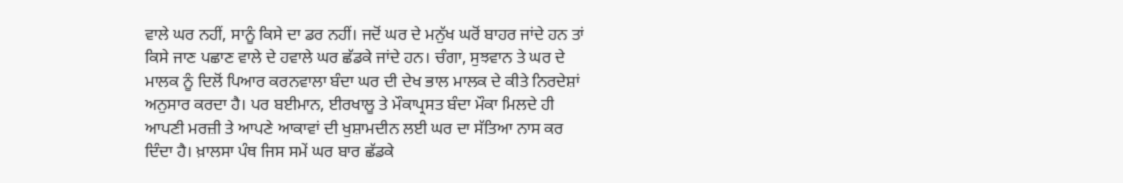ਵਾਲੇ ਘਰ ਨਹੀਂ, ਸਾਨੂੰ ਕਿਸੇ ਦਾ ਡਰ ਨਹੀਂ। ਜਦੋਂ ਘਰ ਦੇ ਮਨੁੱਖ ਘਰੋਂ ਬਾਹਰ ਜਾਂਦੇ ਹਨ ਤਾਂ ਕਿਸੇ ਜਾਣ ਪਛਾਣ ਵਾਲੇ ਦੇ ਹਵਾਲੇ ਘਰ ਛੱਡਕੇ ਜਾਂਦੇ ਹਨ। ਚੰਗਾ, ਸੁਝਵਾਨ ਤੇ ਘਰ ਦੇ ਮਾਲਕ ਨੂੰ ਦਿਲੋਂ ਪਿਆਰ ਕਰਨਵਾਲਾ ਬੰਦਾ ਘਰ ਦੀ ਦੇਖ ਭਾਲ ਮਾਲਕ ਦੇ ਕੀਤੇ ਨਿਰਦੇਸ਼ਾਂ ਅਨੁਸਾਰ ਕਰਦਾ ਹੈ। ਪਰ ਬਈਮਾਨ, ਈਰਖਾਲੂ ਤੇ ਮੌਕਾਪ੍ਰਸਤ ਬੰਦਾ ਮੌਕਾ ਮਿਲਦੇ ਹੀ ਆਪਣੀ ਮਰਜ਼ੀ ਤੇ ਆਪਣੇ ਆਕਾਵਾਂ ਦੀ ਖੁਸ਼ਾਮਦੀਨ ਲਈ ਘਰ ਦਾ ਸੱਤਿਆ ਨਾਸ ਕਰ ਦਿੰਦਾ ਹੈ। ਖ਼ਾਲਸਾ ਪੰਥ ਜਿਸ ਸਮੇਂ ਘਰ ਬਾਰ ਛੱਡਕੇ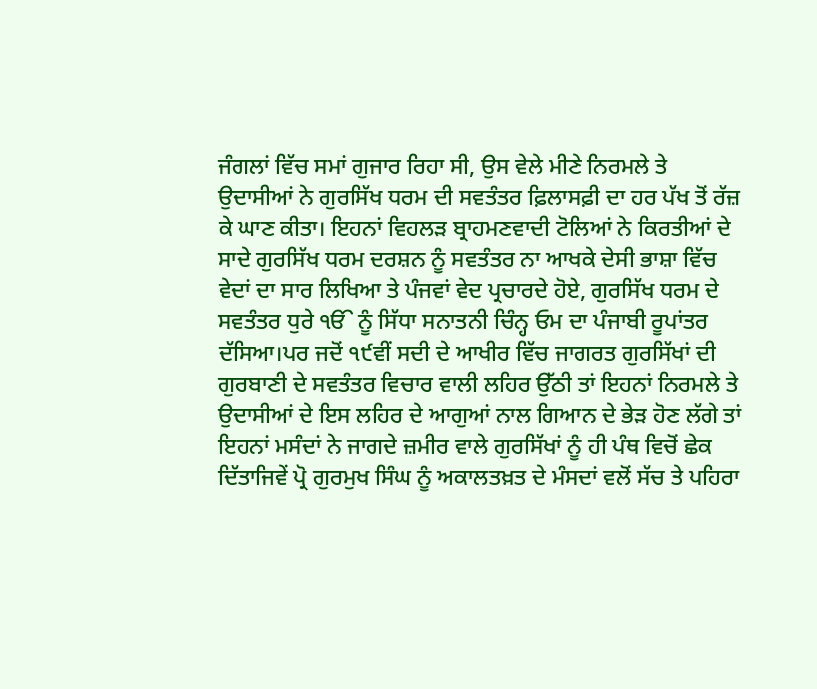ਜੰਗਲਾਂ ਵਿੱਚ ਸਮਾਂ ਗੁਜਾਰ ਰਿਹਾ ਸੀ, ਉਸ ਵੇਲੇ ਮੀਣੇ ਨਿਰਮਲੇ ਤੇ ਉਦਾਸੀਆਂ ਨੇ ਗੁਰਸਿੱਖ ਧਰਮ ਦੀ ਸਵਤੰਤਰ ਫ਼ਿਲਾਸਫ਼ੀ ਦਾ ਹਰ ਪੱਖ ਤੋਂ ਰੱਜ਼ ਕੇ ਘਾਣ ਕੀਤਾ। ਇਹਨਾਂ ਵਿਹਲੜ ਬ੍ਰਾਹਮਣਵਾਦੀ ਟੋਲਿਆਂ ਨੇ ਕਿਰਤੀਆਂ ਦੇ ਸਾਦੇ ਗੁਰਸਿੱਖ ਧਰਮ ਦਰਸ਼ਨ ਨੂੰ ਸਵਤੰਤਰ ਨਾ ਆਖਕੇ ਦੇਸੀ ਭਾਸ਼ਾ ਵਿੱਚ ਵੇਦਾਂ ਦਾ ਸਾਰ ਲਿਖਿਆ ਤੇ ਪੰਜਵਾਂ ਵੇਦ ਪ੍ਰਚਾਰਦੇ ਹੋਏ, ਗੁਰਸਿੱਖ ਧਰਮ ਦੇ ਸਵਤੰਤਰ ਧੁਰੇ ੴ ਨੂੰ ਸਿੱਧਾ ਸਨਾਤਨੀ ਚਿੰਨ੍ਹ ਓਮ ਦਾ ਪੰਜਾਬੀ ਰੂਪਾਂਤਰ ਦੱਸਿਆ।ਪਰ ਜਦੋਂ ੧੯ਵੀਂ ਸਦੀ ਦੇ ਆਖੀਰ ਵਿੱਚ ਜਾਗਰਤ ਗੁਰਸਿੱਖਾਂ ਦੀ ਗੁਰਬਾਣੀ ਦੇ ਸਵਤੰਤਰ ਵਿਚਾਰ ਵਾਲੀ ਲਹਿਰ ਉੱਠੀ ਤਾਂ ਇਹਨਾਂ ਨਿਰਮਲੇ ਤੇ ਉਦਾਸੀਆਂ ਦੇ ਇਸ ਲਹਿਰ ਦੇ ਆਗੁਆਂ ਨਾਲ ਗਿਆਨ ਦੇ ਭੇੜ ਹੋਣ ਲੱਗੇ ਤਾਂ ਇਹਨਾਂ ਮਸੰਦਾਂ ਨੇ ਜਾਗਦੇ ਜ਼ਮੀਰ ਵਾਲੇ ਗੁਰਸਿੱਖਾਂ ਨੂੰ ਹੀ ਪੰਥ ਵਿਚੋਂ ਛੇਕ ਦਿੱਤਾਜਿਵੇਂ ਪ੍ਰੋ ਗੁਰਮੁਖ ਸਿੰਘ ਨੂੰ ਅਕਾਲਤਖ਼ਤ ਦੇ ਮੰਸਦਾਂ ਵਲੋਂ ਸੱਚ ਤੇ ਪਹਿਰਾ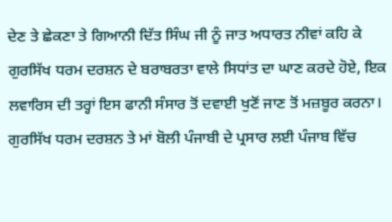ਦੇਣ ਤੇ ਛੇਕਣਾ ਤੇ ਗਿਆਨੀ ਦਿੱਤ ਸਿੰਘ ਜੀ ਨੂੰ ਜਾਤ ਅਧਾਰਤ ਨੀਵਾਂ ਕਹਿ ਕੇ ਗੁਰਸਿੱਖ ਧਰਮ ਦਰਸ਼ਨ ਦੇ ਬਰਾਬਰਤਾ ਵਾਲੇ ਸਿਧਾਂਤ ਦਾ ਘਾਣ ਕਰਦੇ ਹੋਏ, ਇਕ ਲਵਾਰਿਸ ਦੀ ਤਰ੍ਹਾਂ ਇਸ ਫਾਨੀ ਸੰਸਾਰ ਤੋਂ ਦਵਾਈ ਖੁਣੋਂ ਜਾਣ ਤੋਂ ਮਜ਼ਬੂਰ ਕਰਨਾ।
ਗੁਰਸਿੱਖ ਧਰਮ ਦਰਸ਼ਨ ਤੇ ਮਾਂ ਬੋਲੀ ਪੰਜਾਬੀ ਦੇ ਪ੍ਰਸਾਰ ਲਈ ਪੰਜਾਬ ਵਿੱਚ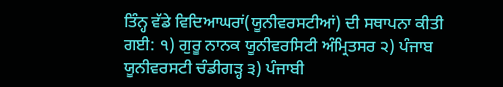ਤਿੰਨ੍ਹ ਵੱਡੇ ਵਿਦਿਆਘਰਾਂ(ਯੂਨੀਵਰਸਟੀਆਂ) ਦੀ ਸਥਾਪਨਾ ਕੀਤੀ ਗਈ: ੧) ਗੁਰੂ ਨਾਨਕ ਯੂਨੀਵਰਸਿਟੀ ਅੰਮ੍ਰਿਤਸਰ ੨) ਪੰਜਾਬ ਯੂਨੀਵਰਸਟੀ ਚੰਡੀਗੜ੍ਹ ੩) ਪੰਜਾਬੀ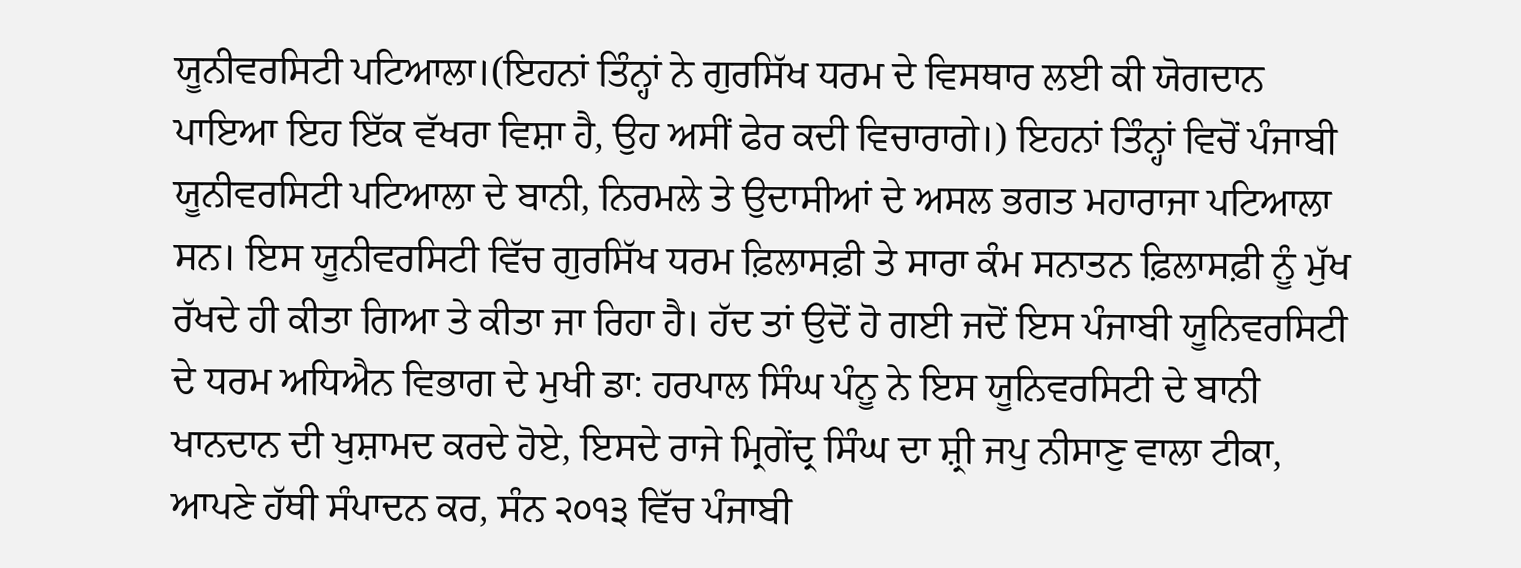ਯੂਨੀਵਰਸਿਟੀ ਪਟਿਆਲਾ।(ਇਹਨਾਂ ਤਿੰਨ੍ਹਾਂ ਨੇ ਗੁਰਸਿੱਖ ਧਰਮ ਦੇ ਵਿਸਥਾਰ ਲਈ ਕੀ ਯੋਗਦਾਨ ਪਾਇਆ ਇਹ ਇੱਕ ਵੱਖਰਾ ਵਿਸ਼ਾ ਹੈ, ਉਹ ਅਸੀਂ ਫੇਰ ਕਦੀ ਵਿਚਾਰਾਗੇ।) ਇਹਨਾਂ ਤਿੰਨ੍ਹਾਂ ਵਿਚੋਂ ਪੰਜਾਬੀ ਯੂਨੀਵਰਸਿਟੀ ਪਟਿਆਲਾ ਦੇ ਬਾਨੀ, ਨਿਰਮਲੇ ਤੇ ਉਦਾਸੀਆਂ ਦੇ ਅਸਲ ਭਗਤ ਮਹਾਰਾਜਾ ਪਟਿਆਲਾ ਸਨ। ਇਸ ਯੂਨੀਵਰਸਿਟੀ ਵਿੱਚ ਗੁਰਸਿੱਖ ਧਰਮ ਫ਼ਿਲਾਸਫ਼ੀ ਤੇ ਸਾਰਾ ਕੰਮ ਸਨਾਤਨ ਫ਼ਿਲਾਸਫ਼ੀ ਨੂੰ ਮੁੱਖ ਰੱਖਦੇ ਹੀ ਕੀਤਾ ਗਿਆ ਤੇ ਕੀਤਾ ਜਾ ਰਿਹਾ ਹੈ। ਹੱਦ ਤਾਂ ਉਦੋਂ ਹੋ ਗਈ ਜਦੋਂ ਇਸ ਪੰਜਾਬੀ ਯੂਨਿਵਰਸਿਟੀ ਦੇ ਧਰਮ ਅਧਿਐਨ ਵਿਭਾਗ ਦੇ ਮੁਖੀ ਡਾ: ਹਰਪਾਲ ਸਿੰਘ ਪੰਨੂ ਨੇ ਇਸ ਯੂਨਿਵਰਸਿਟੀ ਦੇ ਬਾਨੀ ਖਾਨਦਾਨ ਦੀ ਖੁਸ਼ਾਮਦ ਕਰਦੇ ਹੋਏ, ਇਸਦੇ ਰਾਜੇ ਮ੍ਰਿਗੇਂਦ੍ਰ ਸਿੰਘ ਦਾ ਸ਼੍ਰੀ ਜਪੁ ਨੀਸਾਣੁ ਵਾਲਾ ਟੀਕਾ, ਆਪਣੇ ਹੱਥੀ ਸੰਪਾਦਨ ਕਰ, ਸੰਨ ੨੦੧੩ ਵਿੱਚ ਪੰਜਾਬੀ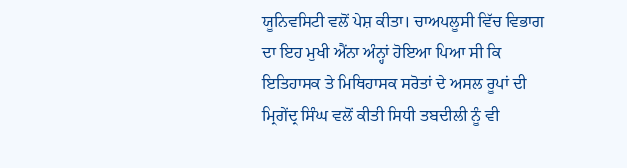ਯੂਨਿਵਸਿਟੀ ਵਲੋਂ ਪੇਸ਼ ਕੀਤਾ। ਚਾਅਪਲੂਸੀ ਵਿੱਚ ਵਿਭਾਗ ਦਾ ਇਹ ਮੁਖੀ ਐਂਨਾ ਅੰਨ੍ਹਾਂ ਹੋਇਆ ਪਿਆ ਸੀ ਕਿ ਇਤਿਹਾਸਕ ਤੇ ਮਿਥਿਹਾਸਕ ਸਰੋਤਾਂ ਦੇ ਅਸਲ ਰੂਪਾਂ ਦੀ ਮ੍ਰਿਗੇਂਦ੍ਰ ਸਿੰਘ ਵਲੋਂ ਕੀਤੀ ਸਿਧੀ ਤਬਦੀਲੀ ਨੂੰ ਵੀ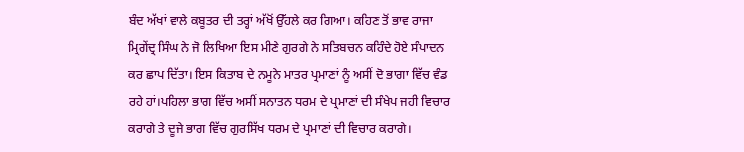ਬੰਦ ਅੱਖਾਂ ਵਾਲੇ ਕਬੂਤਰ ਦੀ ਤਰ੍ਹਾਂ ਅੱਖੋਂ ਉੱਹਲੇ ਕਰ ਗਿਆ। ਕਹਿਣ ਤੋਂ ਭਾਵ ਰਾਜਾ ਮ੍ਰਿਗੇਂਦ੍ਰ ਸਿੰਘ ਨੇ ਜੋ ਲਿਖਿਆ ਇਸ ਮੀਣੇ ਗੁਰਗੇ ਨੇ ਸਤਿਬਚਨ ਕਹਿੰਦੇ ਹੋਏ ਸੰਪਾਦਨ ਕਰ ਛਾਪ ਦਿੱਤਾ। ਇਸ ਕਿਤਾਬ ਦੇ ਨਮੂਨੇ ਮਾਤਰ ਪ੍ਰਮਾਣਾਂ ਨੂੰ ਅਸੀਂ ਦੋ ਭਾਗਾ ਵਿੱਚ ਵੰਡ ਰਹੇ ਹਾਂ।ਪਹਿਲਾ ਭਾਗ ਵਿੱਚ ਅਸੀਂ ਸਨਾਤਨ ਧਰਮ ਦੇ ਪ੍ਰਮਾਣਾਂ ਦੀ ਸੰਖੇਪ ਜਹੀ ਵਿਚਾਰ ਕਰਾਗੇ ਤੇ ਦੂਜੇ ਭਾਗ ਵਿੱਚ ਗੁਰਸਿੱਖ ਧਰਮ ਦੇ ਪ੍ਰਮਾਣਾਂ ਦੀ ਵਿਚਾਰ ਕਰਾਗੇ।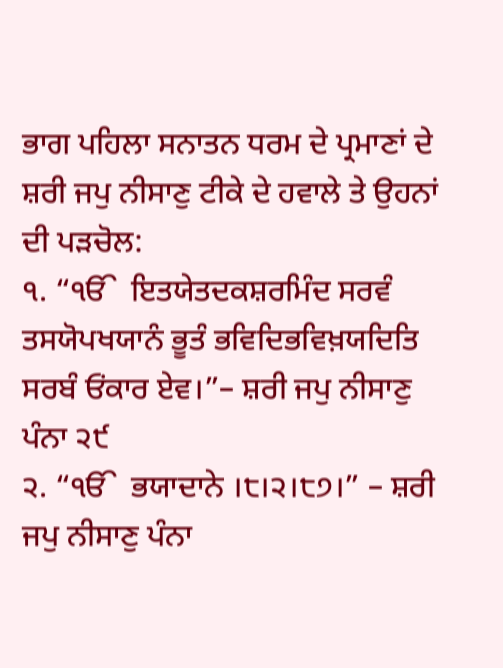ਭਾਗ ਪਹਿਲਾ ਸਨਾਤਨ ਧਰਮ ਦੇ ਪ੍ਰਮਾਣਾਂ ਦੇ ਸ਼ਰੀ ਜਪੁ ਨੀਸਾਣੁ ਟੀਕੇ ਦੇ ਹਵਾਲੇ ਤੇ ਉਹਨਾਂ ਦੀ ਪੜਚੋਲ:
੧. “ੴ  ਇਤਯੇਤਦਕਸ਼ਰਮਿੰਦ ਸਰਵੰ ਤਸਯੋਪਖਯਾਨੰ ਭੂਤੰ ਭਵਿਦਿਭਵਿਖ਼ਯਦਿਤਿ ਸਰਬੰ ਓਂਕਾਰ ਏਵ।”– ਸ਼ਰੀ ਜਪੁ ਨੀਸਾਣੁ ਪੰਨਾ ੨੯
੨. “ੴ  ਭਯਾਦਾਨੇ ।੮।੨।੮੭।” – ਸ਼ਰੀ ਜਪੁ ਨੀਸਾਣੁ ਪੰਨਾ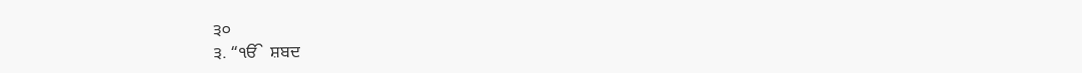੩੦
੩. “ੴ  ਸ਼ਬਦ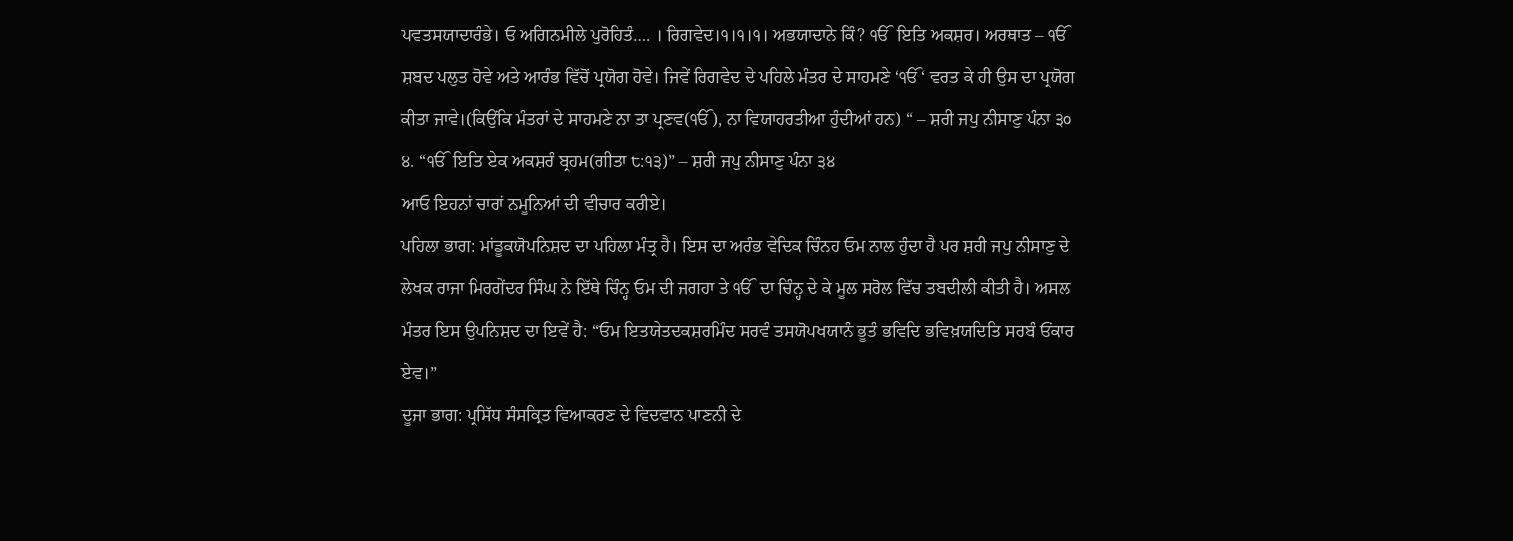ਪਵਤਸਯਾਦਾਰੰਭੇ। ਓ ਅਗਿਨਮੀਲੇ ਪੁਰੋਹਿਤੰ…. । ਰਿਗਵੇਦ।੧।੧।੧। ਅਭਯਾਦਾਨੇ ਕਿੰ? ੴ  ਇਤਿ ਅਕਸ਼ਰ। ਅਰਥਾਤ – ੴ  ਸ਼ਬਦ ਪਲੁਤ ਹੋਵੇ ਅਤੇ ਆਰੰਭ ਵਿੱਚੋਂ ਪ੍ਰਯੋਗ ਹੋਵੇ। ਜਿਵੇਂ ਰਿਗਵੇਦ ਦੇ ਪਹਿਲੇ ਮੰਤਰ ਦੇ ਸਾਹਮਣੇ ‘ੴ ‘ ਵਰਤ ਕੇ ਹੀ ਉਸ ਦਾ ਪ੍ਰਯੋਗ ਕੀਤਾ ਜਾਵੇ।(ਕਿਉਂਕਿ ਮੰਤਰਾਂ ਦੇ ਸਾਹਮਣੇ ਨਾ ਤਾ ਪ੍ਰਣਵ(ੴ ), ਨਾ ਵਿਯਾਹਰਤੀਆ ਹੁੰਦੀਆਂ ਹਨ) “ – ਸ਼ਰੀ ਜਪੁ ਨੀਸਾਣੁ ਪੰਨਾ ੩੦
੪. “ੴ  ਇਤਿ ਏਕ ਅਕਸ਼ਰੰ ਬ੍ਰਹਮ(ਗੀਤਾ ੮:੧੩)” – ਸ਼ਰੀ ਜਪੁ ਨੀਸਾਣੁ ਪੰਨਾ ੩੪
ਆਓ ਇਹਨਾਂ ਚਾਰਾਂ ਨਮੂਨਿਆਂ ਦੀ ਵੀਚਾਰ ਕਰੀਏ।
ਪਹਿਲਾ ਭਾਗ: ਮਾਂਡੂਕਯੋਪਨਿਸ਼ਦ ਦਾ ਪਹਿਲਾ ਮੰਤ੍ਰ ਹੈ। ਇਸ ਦਾ ਅਰੰਭ ਵੇਦਿਕ ਚਿੰਨਹ ਓਮ ਨਾਲ ਹੁੰਦਾ ਹੈ ਪਰ ਸ਼ਰੀ ਜਪੁ ਨੀਸਾਣੁ ਦੇ ਲੇਖਕ ਰਾਜਾ ਮਿਰਗੇਂਦਰ ਸਿੰਘ ਨੇ ਇੱਥੇ ਚਿੰਨ੍ਹ ਓਮ ਦੀ ਜਗਹਾ ਤੇ ੴ  ਦਾ ਚਿੰਨ੍ਹ ਦੇ ਕੇ ਮੂਲ ਸਰੋਲ ਵਿੱਚ ਤਬਦੀਲੀ ਕੀਤੀ ਹੈ। ਅਸਲ ਮੰਤਰ ਇਸ ਉਪਨਿਸ਼ਦ ਦਾ ਇਵੇਂ ਹੈ: “ਓਮ ਇਤਯੇਤਦਕਸ਼ਰਮਿੰਦ ਸਰਵੰ ਤਸਯੋਪਖਯਾਨੰ ਭੂਤੰ ਭਵਿਦਿ ਭਵਿਖ਼ਯਦਿਤਿ ਸਰਬੰ ਓਂਕਾਰ ਏਵ।”
ਦੂਜਾ ਭਾਗ: ਪ੍ਰਸਿੱਧ ਸੰਸਕ੍ਰਿਤ ਵਿਆਕਰਣ ਦੇ ਵਿਦਵਾਨ ਪਾਣਨੀ ਦੇ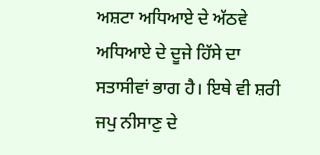ਅਸ਼ਟਾ ਅਧਿਆਏ ਦੇ ਅੱਠਵੇ ਅਧਿਆਏ ਦੇ ਦੂਜੇ ਹਿੱਸੇ ਦਾ ਸਤਾਸੀਵਾਂ ਭਾਗ ਹੈ। ਇਥੇ ਵੀ ਸ਼ਰੀ ਜਪੁ ਨੀਸਾਣੁ ਦੇ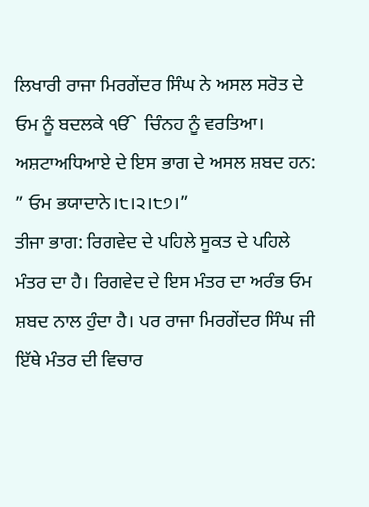ਲਿਖਾਰੀ ਰਾਜਾ ਮਿਰਗੇਂਦਰ ਸਿੰਘ ਨੇ ਅਸਲ ਸਰੋਤ ਦੇ ਓਮ ਨੂੰ ਬਦਲਕੇ ੴ  ਚਿੰਨਹ ਨੂੰ ਵਰਤਿਆ। ਅਸ਼ਟਾਅਧਿਆਏ ਦੇ ਇਸ ਭਾਗ ਦੇ ਅਸਲ ਸ਼ਬਦ ਹਨ: ” ਓਮ ਭਯਾਦਾਨੇ।੮।੨।੮੭।”
ਤੀਜਾ ਭਾਗ: ਰਿਗਵੇਦ ਦੇ ਪਹਿਲੇ ਸੂਕਤ ਦੇ ਪਹਿਲੇ ਮੰਤਰ ਦਾ ਹੈ। ਰਿਗਵੇਦ ਦੇ ਇਸ ਮੰਤਰ ਦਾ ਅਰੰਭ ਓਮ ਸ਼ਬਦ ਨਾਲ ਹੁੰਦਾ ਹੈ। ਪਰ ਰਾਜਾ ਮਿਰਗੇਂਦਰ ਸਿੰਘ ਜੀ ਇੱਥੇ ਮੰਤਰ ਦੀ ਵਿਚਾਰ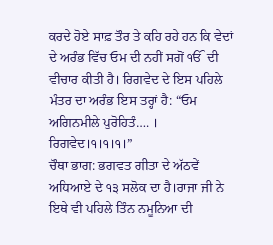ਕਰਦੇ ਹੋਏ ਸਾਫ਼ ਤੌਰ ਤੇ ਕਹਿ ਰਹੇ ਹਨ ਕਿ ਵੇਦਾਂ ਦੇ ਅਰੰਭ ਵਿੱਚ ਓਮ ਦੀ ਨਹੀਂ ਸਗੋਂ ੴ  ਦੀ ਵੀਚਾਰ ਕੀਤੀ ਹੈ। ਰਿਗਵੇਦ ਦੇ ਇਸ ਪਹਿਲੇ ਮੰਤਰ ਦਾ ਅਰੰਭ ਇਸ ਤਰ੍ਹਾਂ ਹੈ: “ਓਮ ਅਗਿਨਮੀਲੇ ਪੁਰੋਹਿਤੰ…. । ਰਿਗਵੇਦ।੧।੧।੧।”
ਚੌਥਾ ਭਾਗ: ਭਗਵਤ ਗੀਤਾ ਦੇ ਅੱਠਵੇਂ ਅਧਿਆਏ ਦੇ ੧੩ ਸਲੋਕ ਦਾ ਹੈ।ਰਾਜਾ ਜੀ ਨੇ ਇਥੇ ਵੀ ਪਹਿਲੇ ਤਿੰਨ ਨਮੂਨਿਆ ਦੀ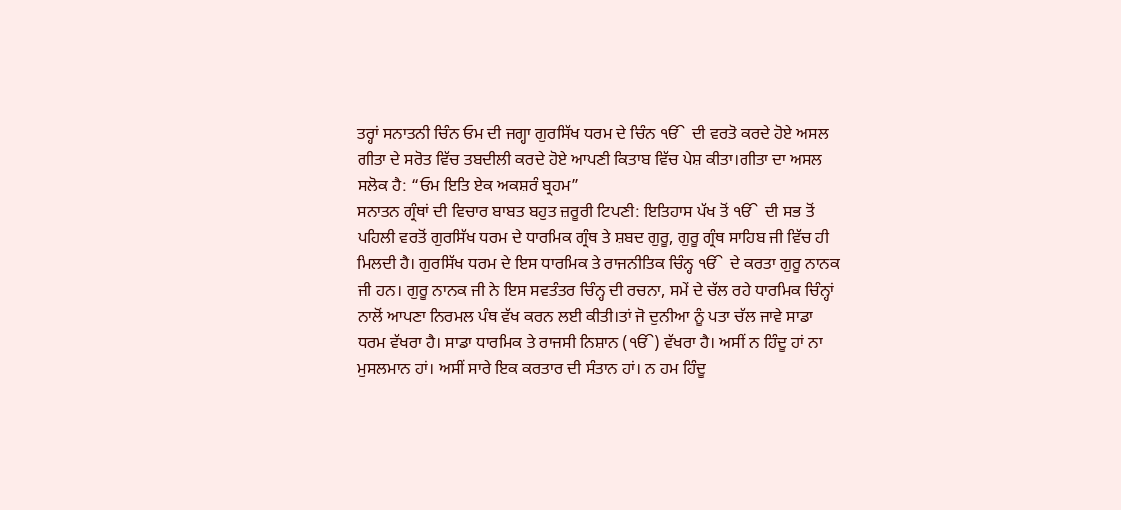ਤਰ੍ਹਾਂ ਸਨਾਤਨੀ ਚਿੰਨ ਓਮ ਦੀ ਜਗ੍ਹਾ ਗੁਰਸਿੱਖ ਧਰਮ ਦੇ ਚਿੰਨ ੴ  ਦੀ ਵਰਤੋ ਕਰਦੇ ਹੋਏ ਅਸਲ ਗੀਤਾ ਦੇ ਸਰੋਤ ਵਿੱਚ ਤਬਦੀਲੀ ਕਰਦੇ ਹੋਏ ਆਪਣੀ ਕਿਤਾਬ ਵਿੱਚ ਪੇਸ਼ ਕੀਤਾ।ਗੀਤਾ ਦਾ ਅਸਲ ਸਲੋਕ ਹੈ: “ਓਮ ਇਤਿ ਏਕ ਅਕਸ਼ਰੰ ਬ੍ਰਹਮ”
ਸਨਾਤਨ ਗ੍ਰੰਥਾਂ ਦੀ ਵਿਚਾਰ ਬਾਬਤ ਬਹੁਤ ਜ਼ਰੂਰੀ ਟਿਪਣੀ: ਇਤਿਹਾਸ ਪੱਖ ਤੋਂ ੴ  ਦੀ ਸਭ ਤੋਂ ਪਹਿਲੀ ਵਰਤੋਂ ਗੁਰਸਿੱਖ ਧਰਮ ਦੇ ਧਾਰਮਿਕ ਗ੍ਰੰਥ ਤੇ ਸ਼ਬਦ ਗੁਰੂ, ਗੁਰੂ ਗ੍ਰੰਥ ਸਾਹਿਬ ਜੀ ਵਿੱਚ ਹੀ ਮਿਲਦੀ ਹੈ। ਗੁਰਸਿੱਖ ਧਰਮ ਦੇ ਇਸ ਧਾਰਮਿਕ ਤੇ ਰਾਜਨੀਤਿਕ ਚਿੰਨ੍ਹ ੴ  ਦੇ ਕਰਤਾ ਗੁਰੂ ਨਾਨਕ ਜੀ ਹਨ। ਗੁਰੂ ਨਾਨਕ ਜੀ ਨੇ ਇਸ ਸਵਤੰਤਰ ਚਿੰਨ੍ਹ ਦੀ ਰਚਨਾ, ਸਮੇਂ ਦੇ ਚੱਲ ਰਹੇ ਧਾਰਮਿਕ ਚਿੰਨ੍ਹਾਂ ਨਾਲੋਂ ਆਪਣਾ ਨਿਰਮਲ ਪੰਥ ਵੱਖ ਕਰਨ ਲਈ ਕੀਤੀ।ਤਾਂ ਜੋ ਦੁਨੀਆ ਨੂੰ ਪਤਾ ਚੱਲ ਜਾਵੇ ਸਾਡਾ ਧਰਮ ਵੱਖਰਾ ਹੈ। ਸਾਡਾ ਧਾਰਮਿਕ ਤੇ ਰਾਜਸੀ ਨਿਸ਼ਾਨ (ੴ) ਵੱਖਰਾ ਹੈ। ਅਸੀਂ ਨ ਹਿੰਦੂ ਹਾਂ ਨਾ ਮੁਸਲਮਾਨ ਹਾਂ। ਅਸੀਂ ਸਾਰੇ ਇਕ ਕਰਤਾਰ ਦੀ ਸੰਤਾਨ ਹਾਂ। ਨ ਹਮ ਹਿੰਦੂ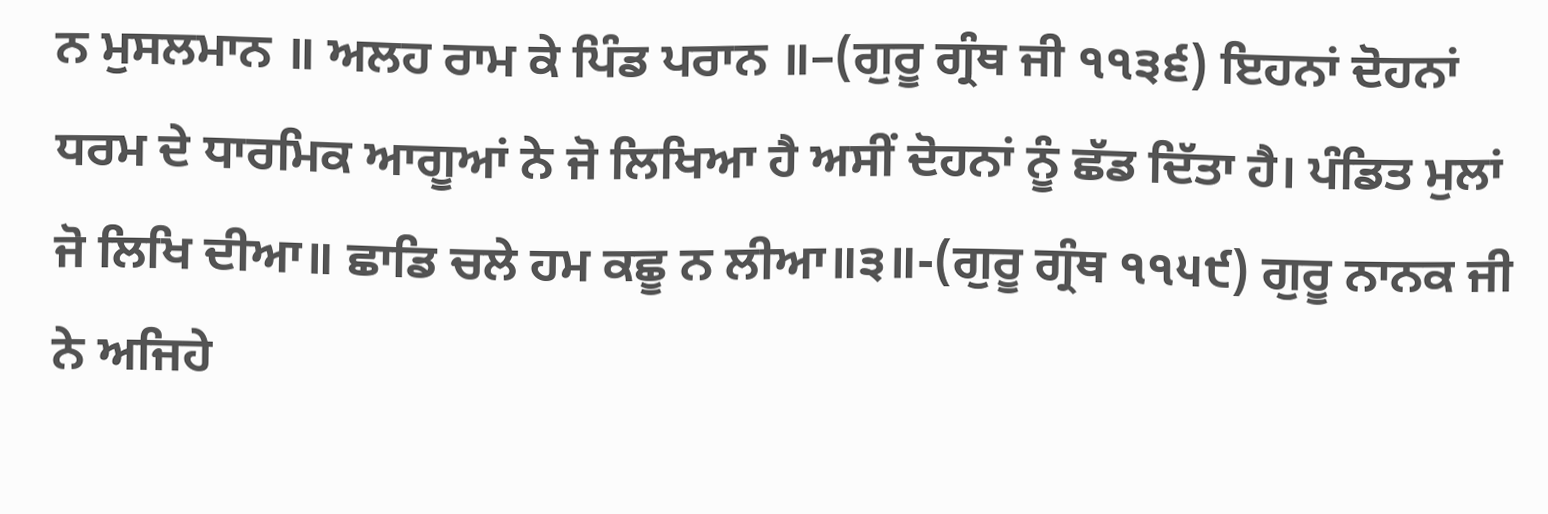ਨ ਮੁਸਲਮਾਨ ॥ ਅਲਹ ਰਾਮ ਕੇ ਪਿੰਡ ਪਰਾਨ ॥–(ਗੁਰੂ ਗ੍ਰੰਥ ਜੀ ੧੧੩੬) ਇਹਨਾਂ ਦੋਹਨਾਂ ਧਰਮ ਦੇ ਧਾਰਮਿਕ ਆਗੂਆਂ ਨੇ ਜੋ ਲਿਖਿਆ ਹੈ ਅਸੀਂ ਦੋਹਨਾਂ ਨੂੰ ਛੱਡ ਦਿੱਤਾ ਹੈ। ਪੰਡਿਤ ਮੁਲਾਂ ਜੋ ਲਿਖਿ ਦੀਆ॥ ਛਾਡਿ ਚਲੇ ਹਮ ਕਛੂ ਨ ਲੀਆ॥੩॥-(ਗੁਰੂ ਗ੍ਰੰਥ ੧੧੫੯) ਗੁਰੂ ਨਾਨਕ ਜੀ ਨੇ ਅਜਿਹੇ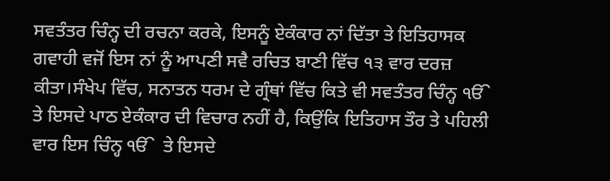ਸਵਤੰਤਰ ਚਿੰਨ੍ਹ ਦੀ ਰਚਨਾ ਕਰਕੇ, ਇਸਨੂੰ ਏਕੰਕਾਰ ਨਾਂ ਦਿੱਤਾ ਤੇ ਇਤਿਹਾਸਕ ਗਵਾਹੀ ਵਜੋਂ ਇਸ ਨਾਂ ਨੂੰ ਆਪਣੀ ਸਵੈ ਰਚਿਤ ਬਾਣੀ ਵਿੱਚ ੧੩ ਵਾਰ ਦਰਜ਼ ਕੀਤਾ।ਸੰਖੇਪ ਵਿੱਚ, ਸਨਾਤਨ ਧਰਮ ਦੇ ਗ੍ਰੰਥਾਂ ਵਿੱਚ ਕਿਤੇ ਵੀ ਸਵਤੰਤਰ ਚਿੰਨ੍ਹ ੴ  ਤੇ ਇਸਦੇ ਪਾਠ ਏਕੰਕਾਰ ਦੀ ਵਿਚਾਰ ਨਹੀਂ ਹੈ, ਕਿਉਂਕਿ ਇਤਿਹਾਸ ਤੌਰ ਤੇ ਪਹਿਲੀ ਵਾਰ ਇਸ ਚਿੰਨ੍ਹ ੴ  ਤੇ ਇਸਦੇ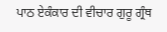ਪਾਠ ਏਕੰਕਾਰ ਦੀ ਵੀਚਾਰ ਗੁਰੂ ਗ੍ਰੰਥ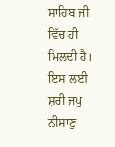ਸਾਹਿਬ ਜੀ ਵਿੱਚ ਹੀ ਮਿਲਦੀ ਹੈ। ਇਸ ਲਈ ਸ਼ਰੀ ਜਪੁ ਨੀਸਾਣੁ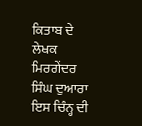ਕਿਤਾਬ ਦੇ ਲੇਖਕ ਮਿਰਗੇਂਦਰ ਸਿੰਘ ਦੁਆਰਾ ਇਸ ਚਿੰਨ੍ਹ ਦੀ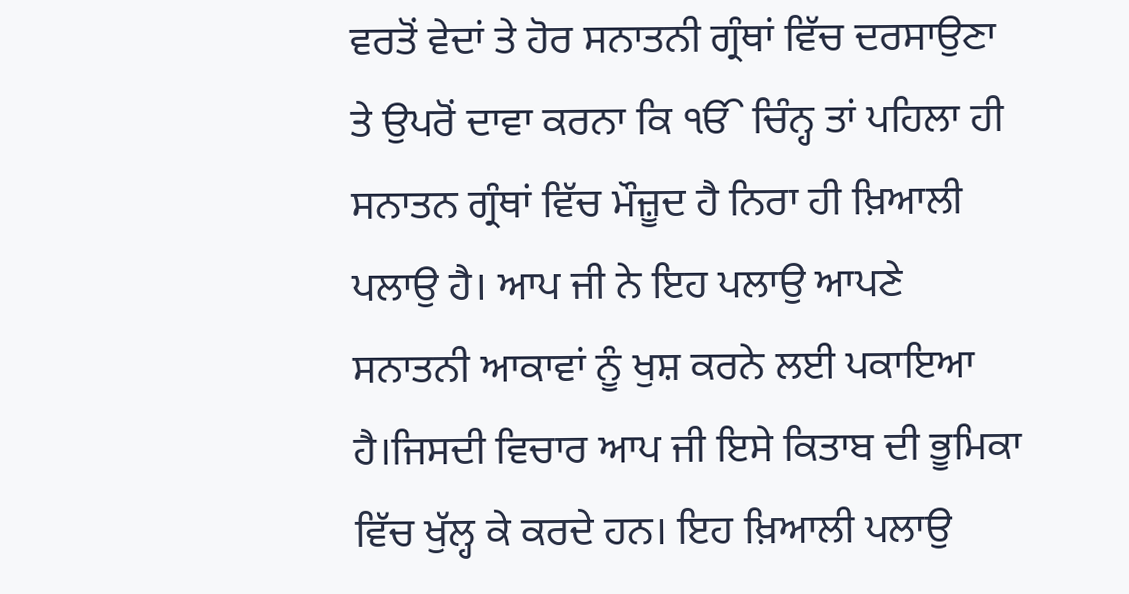ਵਰਤੋਂ ਵੇਦਾਂ ਤੇ ਹੋਰ ਸਨਾਤਨੀ ਗ੍ਰੰਥਾਂ ਵਿੱਚ ਦਰਸਾਉਣਾ ਤੇ ਉਪਰੋਂ ਦਾਵਾ ਕਰਨਾ ਕਿ ੴ ਚਿੰਨ੍ਹ ਤਾਂ ਪਹਿਲਾ ਹੀ ਸਨਾਤਨ ਗ੍ਰੰਥਾਂ ਵਿੱਚ ਮੌਜ਼ੂਦ ਹੈ ਨਿਰਾ ਹੀ ਖ਼ਿਆਲੀ ਪਲਾਉ ਹੈ। ਆਪ ਜੀ ਨੇ ਇਹ ਪਲਾਉ ਆਪਣੇ ਸਨਾਤਨੀ ਆਕਾਵਾਂ ਨੂੰ ਖੁਸ਼ ਕਰਨੇ ਲਈ ਪਕਾਇਆ ਹੈ।ਜਿਸਦੀ ਵਿਚਾਰ ਆਪ ਜੀ ਇਸੇ ਕਿਤਾਬ ਦੀ ਭੂਮਿਕਾ ਵਿੱਚ ਖੁੱਲ੍ਹ ਕੇ ਕਰਦੇ ਹਨ। ਇਹ ਖ਼ਿਆਲੀ ਪਲਾਉ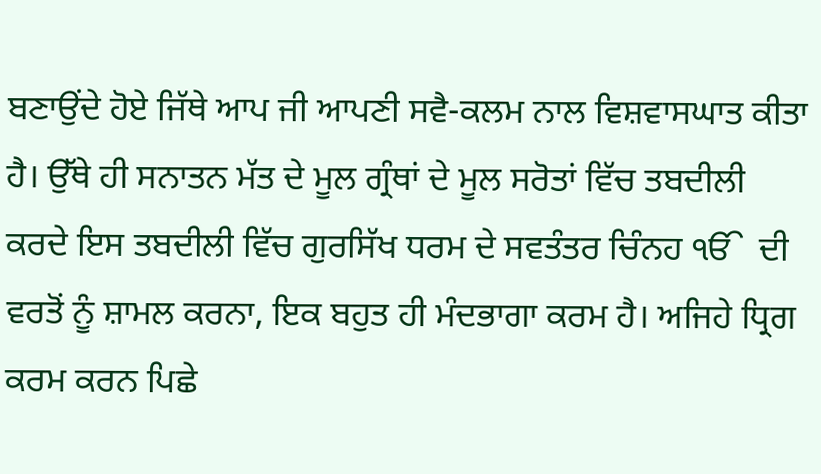ਬਣਾਉਂਦੇ ਹੋਏ ਜਿੱਥੇ ਆਪ ਜੀ ਆਪਣੀ ਸਵੈ-ਕਲਮ ਨਾਲ ਵਿਸ਼ਵਾਸਘਾਤ ਕੀਤਾ ਹੈ। ਉੱਥੇ ਹੀ ਸਨਾਤਨ ਮੱਤ ਦੇ ਮੂਲ ਗ੍ਰੰਥਾਂ ਦੇ ਮੂਲ ਸਰੋਤਾਂ ਵਿੱਚ ਤਬਦੀਲੀ ਕਰਦੇ ਇਸ ਤਬਦੀਲੀ ਵਿੱਚ ਗੁਰਸਿੱਖ ਧਰਮ ਦੇ ਸਵਤੰਤਰ ਚਿੰਨਹ ੴ  ਦੀ ਵਰਤੋਂ ਨੂੰ ਸ਼ਾਮਲ ਕਰਨਾ, ਇਕ ਬਹੁਤ ਹੀ ਮੰਦਭਾਗਾ ਕਰਮ ਹੈ। ਅਜਿਹੇ ਧ੍ਰਿਗ ਕਰਮ ਕਰਨ ਪਿਛੇ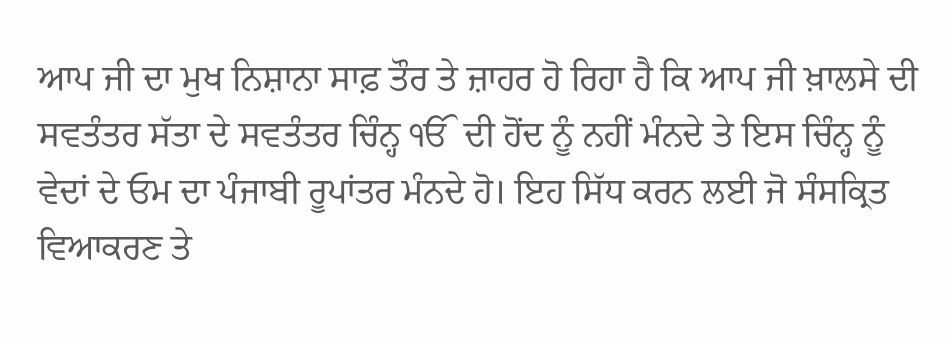ਆਪ ਜੀ ਦਾ ਮੁਖ ਨਿਸ਼ਾਨਾ ਸਾਫ਼ ਤੌਰ ਤੇ ਜ਼ਾਹਰ ਹੋ ਰਿਹਾ ਹੈ ਕਿ ਆਪ ਜੀ ਖ਼ਾਲਸੇ ਦੀ ਸਵਤੰਤਰ ਸੱਤਾ ਦੇ ਸਵਤੰਤਰ ਚਿੰਨ੍ਹ ੴ  ਦੀ ਹੋਂਦ ਨੂੰ ਨਹੀਂ ਮੰਨਦੇ ਤੇ ਇਸ ਚਿੰਨ੍ਹ ਨੂੰ ਵੇਦਾਂ ਦੇ ਓਮ ਦਾ ਪੰਜਾਬੀ ਰੂਪਾਂਤਰ ਮੰਨਦੇ ਹੋ। ਇਹ ਸਿੱਧ ਕਰਨ ਲਈ ਜੋ ਸੰਸਕ੍ਰਿਤ ਵਿਆਕਰਣ ਤੇ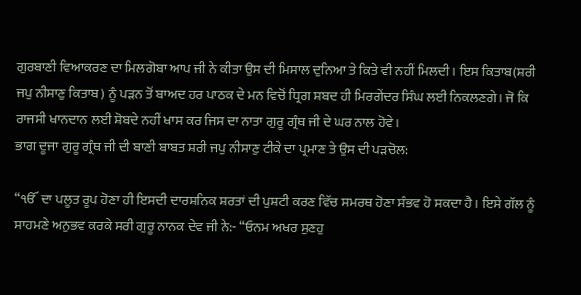ਗੁਰਬਾਣੀ ਵਿਆਕਰਣ ਦਾ ਮਿਲਗੋਬਾ ਆਪ ਜੀ ਨੇ ਕੀਤਾ ਉਸ ਦੀ ਮਿਸਾਲ ਦੁਨਿਆ ਤੇ ਕਿਤੇ ਵੀ ਨਹੀਂ ਮਿਲਦੀ। ਇਸ ਕਿਤਾਬ(ਸ਼ਰੀ ਜਪੁ ਨੀਸਾਣੁ ਕਿਤਾਬ) ਨੂੰ ਪੜਨ ਤੋਂ ਬਾਅਦ ਹਰ ਪਾਠਕ ਦੇ ਮਨ ਵਿਚੋਂ ਧ੍ਰਿਗ ਸ਼ਬਦ ਹੀ ਮਿਰਗੇਂਦਰ ਸਿੰਘ ਲਈ ਨਿਕਲਣਗੇ। ਜੋ ਕਿ ਰਾਜਸੀ ਖਾਨਦਾਨ ਲਈ ਸ਼ੋਬਦੇ ਨਹੀਂ ਖਾਸ ਕਰ ਜਿਸ ਦਾ ਨਾਤਾ ਗੁਰੂ ਗ੍ਰੰਥ ਜੀ ਦੇ ਘਰ ਨਾਲ ਹੋਵੇ।
ਭਾਗ ਦੂਜਾ ਗੁਰੂ ਗ੍ਰੰਥ ਜੀ ਦੀ ਬਾਣੀ ਬਾਬਤ ਸ਼ਰੀ ਜਪੁ ਨੀਸਾਣੁ ਟੀਕੇ ਦਾ ਪ੍ਰਮਾਣ ਤੇ ਉਸ ਦੀ ਪੜਚੋਲ:

“ੴ  ਦਾ ਪਲੂਤ ਰੂਪ ਹੋਣਾ ਹੀ ਇਸਦੀ ਦਾਰਸ਼ਨਿਕ ਸ਼ਰਤਾਂ ਦੀ ਪੁਸ਼ਟੀ ਕਰਣ ਵਿੱਚ ਸਮਰਥ ਹੋਣਾ ਸੰਭਵ ਹੋ ਸਕਦਾ ਹੈ। ਇਸੇ ਗੱਲ ਨੂੰ ਸਾਹਮਣੇ ਅਨੁਭਵ ਕਰਕੇ ਸਰੀ ਗੁਰੂ ਨਾਨਕ ਦੇਵ ਜੀ ਨੇ:- “ਓਨਮ ਅਖਰ ਸੁਣਹੁ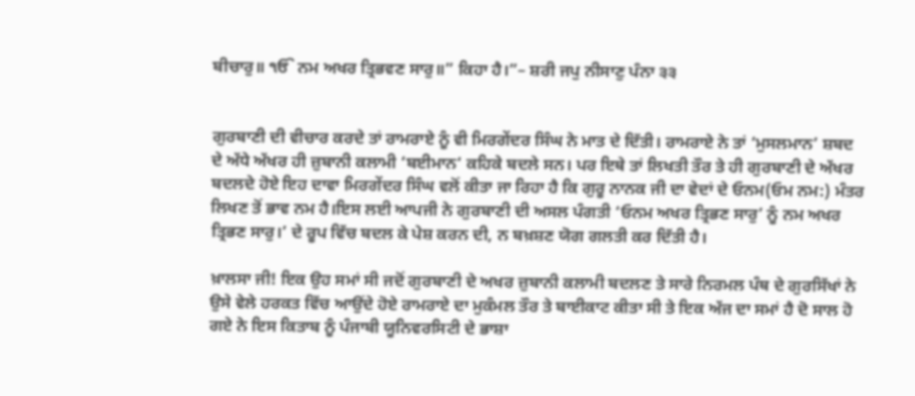ਬੀਚਾਰੁ॥ ੴ ਨਮ ਅਖਰ ਤ੍ਰਿਭਵਣ ਸਾਰੁ॥” ਕਿਹਾ ਹੈ।”– ਸ਼ਰੀ ਜਪੁ ਨੀਸਾਣੁ ਪੰਨਾ ੩੩


ਗੁਰਬਾਣੀ ਦੀ ਵੀਚਾਰ ਕਰਦੇ ਤਾਂ ਰਾਮਰਾਏ ਨੂੰ ਵੀ ਮਿਰਗੇਂਦਰ ਸਿੰਘ ਨੇ ਮਾਤ ਦੇ ਦਿੱਤੀ। ਰਾਮਰਾਏ ਨੇ ਤਾਂ ‘ਮੁਸਲਮਾਨ’ ਸ਼ਬਦ ਦੇ ਅੱਧੇ ਅੱਖਰ ਹੀ ਜ਼ੁਬਾਨੀ ਕਲਾਮੀ ‘ਬਈਮਾਨ‘ ਕਹਿਕੇ ਬਦਲੇ ਸਨ। ਪਰ ਇਥੇ ਤਾਂ ਲਿਖਤੀ ਤੌਰ ਤੇ ਹੀ ਗੁਰਬਾਣੀ ਦੇ ਅੱਖਰ ਬਦਲਦੇ ਹੋਏ ਇਹ ਦਾਵਾ ਮਿਰਗੇਂਦਰ ਸਿੰਘ ਵਲੋਂ ਕੀਤਾ ਜਾ ਰਿਹਾ ਹੈ ਕਿ ਗੁਰੂ ਨਾਨਕ ਜੀ ਦਾ ਵੇਦਾਂ ਦੇ ਓਨਮ(ਓਮ ਨਮ:) ਮੰਤਰ ਲਿਖਣ ਤੋਂ ਭਾਵ ਨਮ ਹੈ।ਇਸ ਲਈ ਆਪਜੀ ਨੇ ਗੁਰਬਾਣੀ ਦੀ ਅਸਲ ਪੰਗਤੀ ‘ਓਨਮ ਅਖਰ ਤ੍ਰਿਭਣ ਸਾਰੁ’ ਨੂੰ ਨਮ ਅਖਰ ਤ੍ਰਿਭਣ ਸਾਰੁ।’ ਦੇ ਰੂਪ ਵਿੱਚ ਬਦਲ ਕੇ ਪੇਸ਼ ਕਰਨ ਦੀ, ਨ ਬਖ਼ਸ਼ਣ ਯੋਗ ਗਲਤੀ ਕਰ ਦਿੱਤੀ ਹੈ।

ਖ਼ਾਲਸਾ ਜੀ! ਇਕ ਉਹ ਸਮਾਂ ਸੀ ਜਦੋਂ ਗੁਰਬਾਣੀ ਦੇ ਅਖਰ ਜ਼ੁਬਾਨੀ ਕਲਾਮੀ ਬਦਲਣ ਤੇ ਸਾਰੇ ਨਿਰਮਲ ਪੰਥ ਦੇ ਗੁਰਸਿੱਖਾਂ ਨੇ ਉਸੇ ਵੇਲੇ ਹਰਕਤ ਵਿੱਚ ਆਉਂਦੇ ਹੋਏ ਰਾਮਰਾਏ ਦਾ ਮੁਕੰਮਲ ਤੌਰ ਤੇ ਬਾਈਕਾਟ ਕੀਤਾ ਸੀ ਤੇ ਇਕ ਅੱਜ ਦਾ ਸਮਾਂ ਹੈ ਦੋ ਸਾਲ ਹੋ ਗਏ ਨੇ ਇਸ ਕਿਤਾਬ ਨੂੰ ਪੰਜਾਬੀ ਯੂਨਿਵਰਸਿਟੀ ਦੇ ਭਾਸ਼ਾ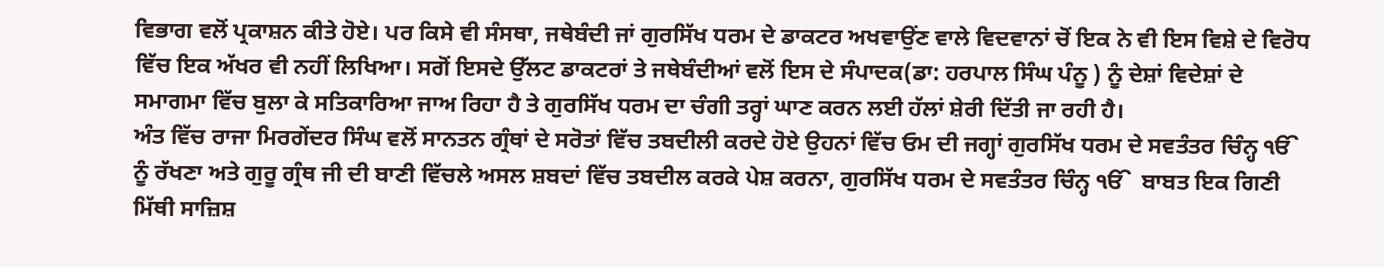ਵਿਭਾਗ ਵਲੋਂ ਪ੍ਰਕਾਸ਼ਨ ਕੀਤੇ ਹੋਏ। ਪਰ ਕਿਸੇ ਵੀ ਸੰਸਥਾ, ਜਥੇਬੰਦੀ ਜਾਂ ਗੁਰਸਿੱਖ ਧਰਮ ਦੇ ਡਾਕਟਰ ਅਖਵਾਉਂਣ ਵਾਲੇ ਵਿਦਵਾਨਾਂ ਚੋਂ ਇਕ ਨੇ ਵੀ ਇਸ ਵਿਸ਼ੇ ਦੇ ਵਿਰੋਧ ਵਿੱਚ ਇਕ ਅੱਖਰ ਵੀ ਨਹੀਂ ਲਿਖਿਆ। ਸਗੋਂ ਇਸਦੇ ਉੱਲਟ ਡਾਕਟਰਾਂ ਤੇ ਜਥੇਬੰਦੀਆਂ ਵਲੋਂ ਇਸ ਦੇ ਸੰਪਾਦਕ(ਡਾ: ਹਰਪਾਲ ਸਿੰਘ ਪੰਨੂ ) ਨੂੰ ਦੇਸ਼ਾਂ ਵਿਦੇਸ਼ਾਂ ਦੇ ਸਮਾਗਮਾ ਵਿੱਚ ਬੁਲਾ ਕੇ ਸਤਿਕਾਰਿਆ ਜਾਅ ਰਿਹਾ ਹੈ ਤੇ ਗੁਰਸਿੱਖ ਧਰਮ ਦਾ ਚੰਗੀ ਤਰ੍ਹਾਂ ਘਾਣ ਕਰਨ ਲਈ ਹੱਲਾਂ ਸ਼ੇਰੀ ਦਿੱਤੀ ਜਾ ਰਹੀ ਹੈ।
ਅੰਤ ਵਿੱਚ ਰਾਜਾ ਮਿਰਗੇਂਦਰ ਸਿੰਘ ਵਲੋਂ ਸਾਨਤਨ ਗ੍ਰੰਥਾਂ ਦੇ ਸਰੋਤਾਂ ਵਿੱਚ ਤਬਦੀਲੀ ਕਰਦੇ ਹੋਏ ਉਹਨਾਂ ਵਿੱਚ ਓਮ ਦੀ ਜਗ੍ਹਾਂ ਗੁਰਸਿੱਖ ਧਰਮ ਦੇ ਸਵਤੰਤਰ ਚਿੰਨ੍ਹ ੴ  ਨੂੰ ਰੱਖਣਾ ਅਤੇ ਗੁਰੂ ਗ੍ਰੰਥ ਜੀ ਦੀ ਬਾਣੀ ਵਿੱਚਲੇ ਅਸਲ ਸ਼ਬਦਾਂ ਵਿੱਚ ਤਬਦੀਲ ਕਰਕੇ ਪੇਸ਼ ਕਰਨਾ, ਗੁਰਸਿੱਖ ਧਰਮ ਦੇ ਸਵਤੰਤਰ ਚਿੰਨ੍ਹ ੴ  ਬਾਬਤ ਇਕ ਗਿਣੀ ਮਿੱਥੀ ਸਾਜ਼ਿਸ਼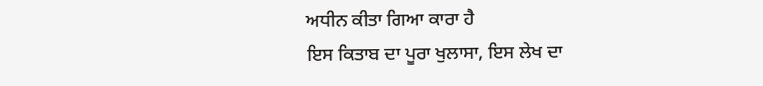ਅਧੀਨ ਕੀਤਾ ਗਿਆ ਕਾਰਾ ਹੈ
ਇਸ ਕਿਤਾਬ ਦਾ ਪੂਰਾ ਖੁਲਾਸਾ, ਇਸ ਲੇਖ ਦਾ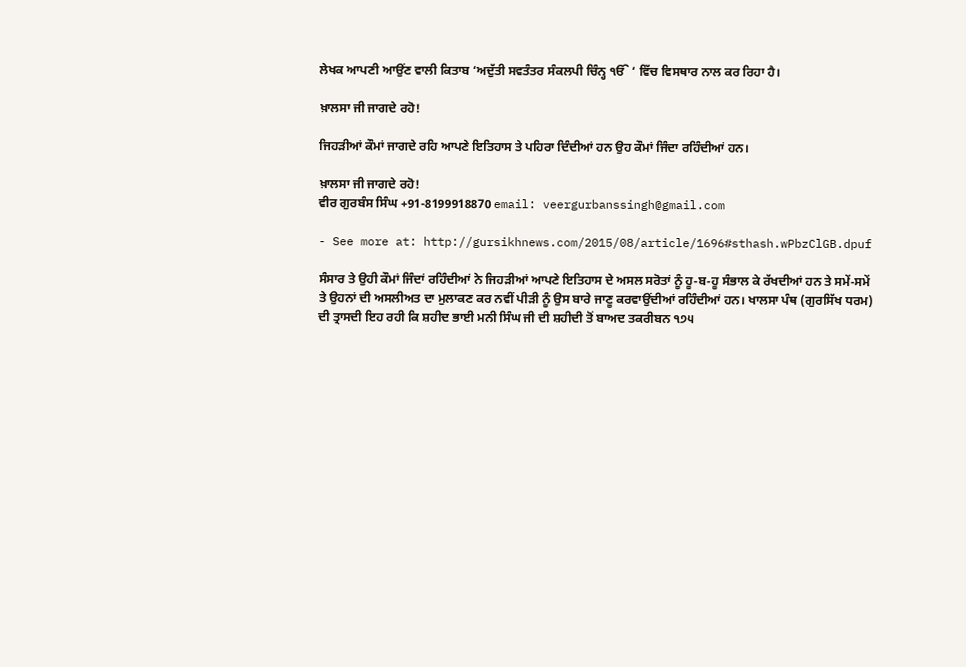ਲੇਖਕ ਆਪਣੀ ਆਉਂਣ ਵਾਲੀ ਕਿਤਾਬ ‘ਅਦੁੱਤੀ ਸਵਤੰਤਰ ਸੰਕਲਪੀ ਚਿੰਨ੍ਹ ੴ ‘ ਵਿੱਚ ਵਿਸਥਾਰ ਨਾਲ ਕਰ ਰਿਹਾ ਹੈ।

ਖ਼ਾਲਸਾ ਜੀ ਜਾਗਦੇ ਰਹੋ!

ਜਿਹੜੀਆਂ ਕੌਮਾਂ ਜਾਗਦੇ ਰਹਿ ਆਪਣੇ ਇਤਿਹਾਸ ਤੇ ਪਹਿਰਾ ਦਿੰਦੀਆਂ ਹਨ ਉਹ ਕੌਮਾਂ ਜਿੰਦਾ ਰਹਿੰਦੀਆਂ ਹਨ।

ਖ਼ਾਲਸਾ ਜੀ ਜਾਗਦੇ ਰਹੋ!
ਵੀਰ ਗੁਰਬੰਸ ਸਿੰਘ +91-8199918870 email: veergurbanssingh@gmail.com

- See more at: http://gursikhnews.com/2015/08/article/1696#sthash.wPbzClGB.dpuf

ਸੰਸਾਰ ਤੇ ਉਹੀ ਕੌਮਾਂ ਜਿੰਦਾਂ ਰਹਿੰਦੀਆਂ ਨੇ ਜਿਹੜੀਆਂ ਆਪਣੇ ਇਤਿਹਾਸ ਦੇ ਅਸਲ ਸਰੋਤਾਂ ਨੂੰ ਹੂ-ਬ-ਹੂ ਸੰਭਾਲ ਕੇ ਰੱਖਦੀਆਂ ਹਨ ਤੇ ਸਮੇਂ-ਸਮੇਂ ਤੇ ਉਹਨਾਂ ਦੀ ਅਸਲੀਅਤ ਦਾ ਮੁਲਾਕਣ ਕਰ ਨਵੀਂ ਪੀੜੀ ਨੂੰ ਉਸ ਬਾਰੇ ਜਾਣੂ ਕਰਵਾਉਂਦੀਆਂ ਰਹਿੰਦੀਆਂ ਹਨ। ਖਾਲਸਾ ਪੰਥ (ਗੁਰਸਿੱਖ ਧਰਮ) ਦੀ ਤ੍ਰਾਸਦੀ ਇਹ ਰਹੀ ਕਿ ਸ਼ਹੀਦ ਭਾਈ ਮਨੀ ਸਿੰਘ ਜੀ ਦੀ ਸ਼ਹੀਦੀ ਤੋਂ ਬਾਅਦ ਤਕਰੀਬਨ ੧੭੫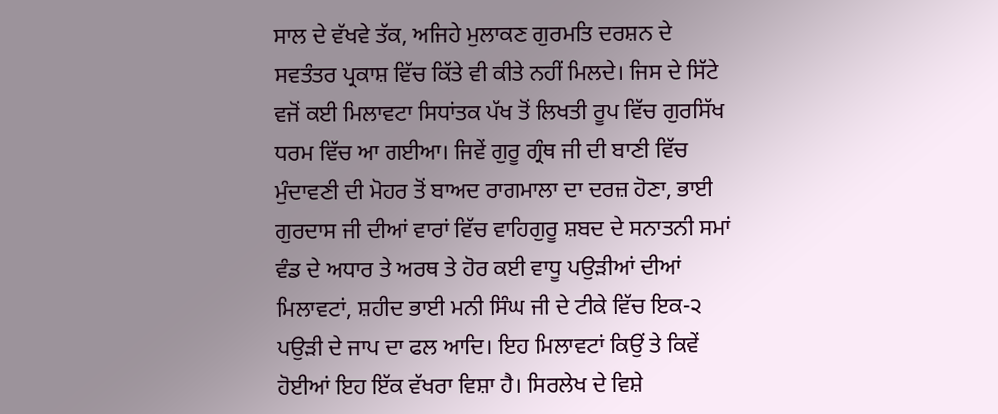ਸਾਲ ਦੇ ਵੱਖਵੇ ਤੱਕ, ਅਜਿਹੇ ਮੁਲਾਕਣ ਗੁਰਮਤਿ ਦਰਸ਼ਨ ਦੇ ਸਵਤੰਤਰ ਪ੍ਰਕਾਸ਼ ਵਿੱਚ ਕਿੱਤੇ ਵੀ ਕੀਤੇ ਨਹੀਂ ਮਿਲਦੇ। ਜਿਸ ਦੇ ਸਿੱਟੇ ਵਜੋਂ ਕਈ ਮਿਲਾਵਟਾ ਸਿਧਾਂਤਕ ਪੱਖ ਤੋਂ ਲਿਖਤੀ ਰੂਪ ਵਿੱਚ ਗੁਰਸਿੱਖ ਧਰਮ ਵਿੱਚ ਆ ਗਈਆ। ਜਿਵੇਂ ਗੁਰੂ ਗ੍ਰੰਥ ਜੀ ਦੀ ਬਾਣੀ ਵਿੱਚ ਮੁੰਦਾਵਣੀ ਦੀ ਮੋਹਰ ਤੋਂ ਬਾਅਦ ਰਾਗਮਾਲਾ ਦਾ ਦਰਜ਼ ਹੋਣਾ, ਭਾਈ ਗੁਰਦਾਸ ਜੀ ਦੀਆਂ ਵਾਰਾਂ ਵਿੱਚ ਵਾਹਿਗੁਰੂ ਸ਼ਬਦ ਦੇ ਸਨਾਤਨੀ ਸਮਾਂ ਵੰਡ ਦੇ ਅਧਾਰ ਤੇ ਅਰਥ ਤੇ ਹੋਰ ਕਈ ਵਾਧੂ ਪਉੜੀਆਂ ਦੀਆਂ ਮਿਲਾਵਟਾਂ, ਸ਼ਹੀਦ ਭਾਈ ਮਨੀ ਸਿੰਘ ਜੀ ਦੇ ਟੀਕੇ ਵਿੱਚ ਇਕ-੨ ਪਉੜੀ ਦੇ ਜਾਪ ਦਾ ਫਲ ਆਦਿ। ਇਹ ਮਿਲਾਵਟਾਂ ਕਿਉਂ ਤੇ ਕਿਵੇਂ ਹੋਈਆਂ ਇਹ ਇੱਕ ਵੱਖਰਾ ਵਿਸ਼ਾ ਹੈ। ਸਿਰਲੇਖ ਦੇ ਵਿਸ਼ੇ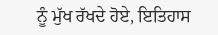ਨੂੰ ਮੁੱਖ ਰੱਖਦੇ ਹੋਏ, ਇਤਿਹਾਸ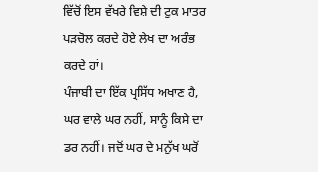ਵਿੱਚੋਂ ਇਸ ਵੱਖਰੇ ਵਿਸ਼ੇ ਦੀ ਟੁਕ ਮਾਤਰ ਪੜਚੋਲ ਕਰਦੇ ਹੋਏ ਲੇਖ ਦਾ ਅਰੰਭ ਕਰਦੇ ਹਾਂ।
ਪੰਜਾਬੀ ਦਾ ਇੱਕ ਪ੍ਰਸਿੱਧ ਅਖਾਣ ਹੈ, ਘਰ ਵਾਲੇ ਘਰ ਨਹੀਂ, ਸਾਨੂੰ ਕਿਸੇ ਦਾ ਡਰ ਨਹੀਂ। ਜਦੋਂ ਘਰ ਦੇ ਮਨੁੱਖ ਘਰੋਂ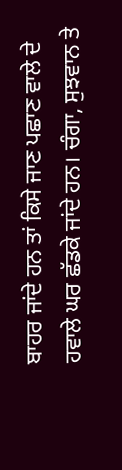ਬਾਹਰ ਜਾਂਦੇ ਹਨ ਤਾਂ ਕਿਸੇ ਜਾਣ ਪਛਾਣ ਵਾਲੇ ਦੇ ਹਵਾਲੇ ਘਰ ਛੱਡਕੇ ਜਾਂਦੇ ਹਨ। ਚੰਗਾ, ਸੁਝਵਾਨ ਤੇ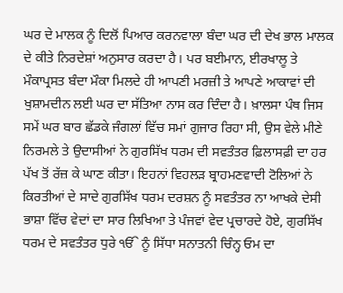ਘਰ ਦੇ ਮਾਲਕ ਨੂੰ ਦਿਲੋਂ ਪਿਆਰ ਕਰਨਵਾਲਾ ਬੰਦਾ ਘਰ ਦੀ ਦੇਖ ਭਾਲ ਮਾਲਕ ਦੇ ਕੀਤੇ ਨਿਰਦੇਸ਼ਾਂ ਅਨੁਸਾਰ ਕਰਦਾ ਹੈ। ਪਰ ਬਈਮਾਨ, ਈਰਖਾਲੂ ਤੇ ਮੌਕਾਪ੍ਰਸਤ ਬੰਦਾ ਮੌਕਾ ਮਿਲਦੇ ਹੀ ਆਪਣੀ ਮਰਜ਼ੀ ਤੇ ਆਪਣੇ ਆਕਾਵਾਂ ਦੀ ਖੁਸ਼ਾਮਦੀਨ ਲਈ ਘਰ ਦਾ ਸੱਤਿਆ ਨਾਸ ਕਰ ਦਿੰਦਾ ਹੈ। ਖ਼ਾਲਸਾ ਪੰਥ ਜਿਸ ਸਮੇਂ ਘਰ ਬਾਰ ਛੱਡਕੇ ਜੰਗਲਾਂ ਵਿੱਚ ਸਮਾਂ ਗੁਜਾਰ ਰਿਹਾ ਸੀ, ਉਸ ਵੇਲੇ ਮੀਣੇ ਨਿਰਮਲੇ ਤੇ ਉਦਾਸੀਆਂ ਨੇ ਗੁਰਸਿੱਖ ਧਰਮ ਦੀ ਸਵਤੰਤਰ ਫ਼ਿਲਾਸਫ਼ੀ ਦਾ ਹਰ ਪੱਖ ਤੋਂ ਰੱਜ਼ ਕੇ ਘਾਣ ਕੀਤਾ। ਇਹਨਾਂ ਵਿਹਲੜ ਬ੍ਰਾਹਮਣਵਾਦੀ ਟੋਲਿਆਂ ਨੇ ਕਿਰਤੀਆਂ ਦੇ ਸਾਦੇ ਗੁਰਸਿੱਖ ਧਰਮ ਦਰਸ਼ਨ ਨੂੰ ਸਵਤੰਤਰ ਨਾ ਆਖਕੇ ਦੇਸੀ ਭਾਸ਼ਾ ਵਿੱਚ ਵੇਦਾਂ ਦਾ ਸਾਰ ਲਿਖਿਆ ਤੇ ਪੰਜਵਾਂ ਵੇਦ ਪ੍ਰਚਾਰਦੇ ਹੋਏ, ਗੁਰਸਿੱਖ ਧਰਮ ਦੇ ਸਵਤੰਤਰ ਧੁਰੇ ੴ ਨੂੰ ਸਿੱਧਾ ਸਨਾਤਨੀ ਚਿੰਨ੍ਹ ਓਮ ਦਾ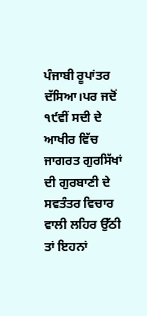ਪੰਜਾਬੀ ਰੂਪਾਂਤਰ ਦੱਸਿਆ।ਪਰ ਜਦੋਂ ੧੯ਵੀਂ ਸਦੀ ਦੇ ਆਖੀਰ ਵਿੱਚ ਜਾਗਰਤ ਗੁਰਸਿੱਖਾਂ ਦੀ ਗੁਰਬਾਣੀ ਦੇ ਸਵਤੰਤਰ ਵਿਚਾਰ ਵਾਲੀ ਲਹਿਰ ਉੱਠੀ ਤਾਂ ਇਹਨਾਂ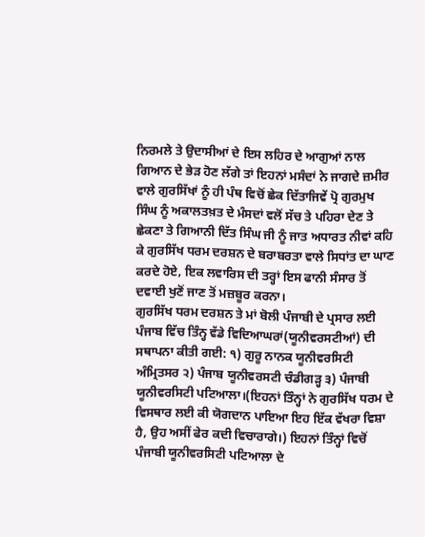ਨਿਰਮਲੇ ਤੇ ਉਦਾਸੀਆਂ ਦੇ ਇਸ ਲਹਿਰ ਦੇ ਆਗੁਆਂ ਨਾਲ ਗਿਆਨ ਦੇ ਭੇੜ ਹੋਣ ਲੱਗੇ ਤਾਂ ਇਹਨਾਂ ਮਸੰਦਾਂ ਨੇ ਜਾਗਦੇ ਜ਼ਮੀਰ ਵਾਲੇ ਗੁਰਸਿੱਖਾਂ ਨੂੰ ਹੀ ਪੰਥ ਵਿਚੋਂ ਛੇਕ ਦਿੱਤਾਜਿਵੇਂ ਪ੍ਰੋ ਗੁਰਮੁਖ ਸਿੰਘ ਨੂੰ ਅਕਾਲਤਖ਼ਤ ਦੇ ਮੰਸਦਾਂ ਵਲੋਂ ਸੱਚ ਤੇ ਪਹਿਰਾ ਦੇਣ ਤੇ ਛੇਕਣਾ ਤੇ ਗਿਆਨੀ ਦਿੱਤ ਸਿੰਘ ਜੀ ਨੂੰ ਜਾਤ ਅਧਾਰਤ ਨੀਵਾਂ ਕਹਿ ਕੇ ਗੁਰਸਿੱਖ ਧਰਮ ਦਰਸ਼ਨ ਦੇ ਬਰਾਬਰਤਾ ਵਾਲੇ ਸਿਧਾਂਤ ਦਾ ਘਾਣ ਕਰਦੇ ਹੋਏ, ਇਕ ਲਵਾਰਿਸ ਦੀ ਤਰ੍ਹਾਂ ਇਸ ਫਾਨੀ ਸੰਸਾਰ ਤੋਂ ਦਵਾਈ ਖੁਣੋਂ ਜਾਣ ਤੋਂ ਮਜ਼ਬੂਰ ਕਰਨਾ।
ਗੁਰਸਿੱਖ ਧਰਮ ਦਰਸ਼ਨ ਤੇ ਮਾਂ ਬੋਲੀ ਪੰਜਾਬੀ ਦੇ ਪ੍ਰਸਾਰ ਲਈ ਪੰਜਾਬ ਵਿੱਚ ਤਿੰਨ੍ਹ ਵੱਡੇ ਵਿਦਿਆਘਰਾਂ(ਯੂਨੀਵਰਸਟੀਆਂ) ਦੀ ਸਥਾਪਨਾ ਕੀਤੀ ਗਈ: ੧) ਗੁਰੂ ਨਾਨਕ ਯੂਨੀਵਰਸਿਟੀ ਅੰਮ੍ਰਿਤਸਰ ੨) ਪੰਜਾਬ ਯੂਨੀਵਰਸਟੀ ਚੰਡੀਗੜ੍ਹ ੩) ਪੰਜਾਬੀ ਯੂਨੀਵਰਸਿਟੀ ਪਟਿਆਲਾ।(ਇਹਨਾਂ ਤਿੰਨ੍ਹਾਂ ਨੇ ਗੁਰਸਿੱਖ ਧਰਮ ਦੇ ਵਿਸਥਾਰ ਲਈ ਕੀ ਯੋਗਦਾਨ ਪਾਇਆ ਇਹ ਇੱਕ ਵੱਖਰਾ ਵਿਸ਼ਾ ਹੈ, ਉਹ ਅਸੀਂ ਫੇਰ ਕਦੀ ਵਿਚਾਰਾਗੇ।) ਇਹਨਾਂ ਤਿੰਨ੍ਹਾਂ ਵਿਚੋਂ ਪੰਜਾਬੀ ਯੂਨੀਵਰਸਿਟੀ ਪਟਿਆਲਾ ਦੇ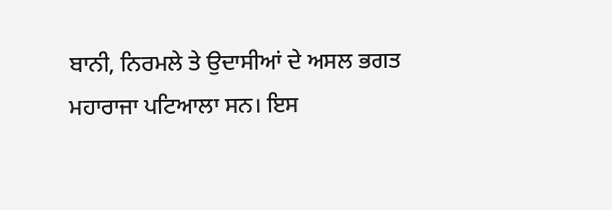ਬਾਨੀ, ਨਿਰਮਲੇ ਤੇ ਉਦਾਸੀਆਂ ਦੇ ਅਸਲ ਭਗਤ ਮਹਾਰਾਜਾ ਪਟਿਆਲਾ ਸਨ। ਇਸ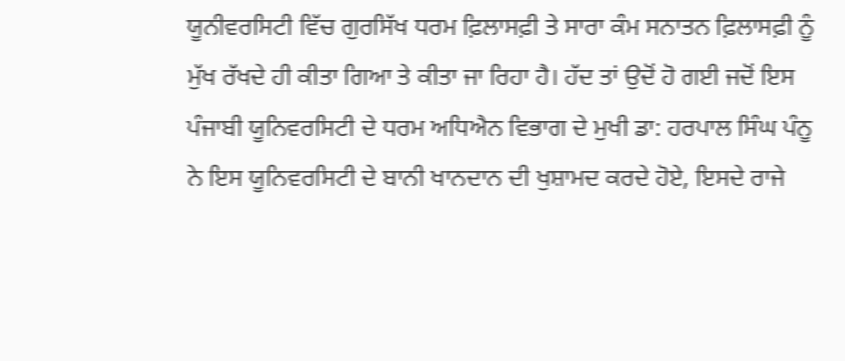ਯੂਨੀਵਰਸਿਟੀ ਵਿੱਚ ਗੁਰਸਿੱਖ ਧਰਮ ਫ਼ਿਲਾਸਫ਼ੀ ਤੇ ਸਾਰਾ ਕੰਮ ਸਨਾਤਨ ਫ਼ਿਲਾਸਫ਼ੀ ਨੂੰ ਮੁੱਖ ਰੱਖਦੇ ਹੀ ਕੀਤਾ ਗਿਆ ਤੇ ਕੀਤਾ ਜਾ ਰਿਹਾ ਹੈ। ਹੱਦ ਤਾਂ ਉਦੋਂ ਹੋ ਗਈ ਜਦੋਂ ਇਸ ਪੰਜਾਬੀ ਯੂਨਿਵਰਸਿਟੀ ਦੇ ਧਰਮ ਅਧਿਐਨ ਵਿਭਾਗ ਦੇ ਮੁਖੀ ਡਾ: ਹਰਪਾਲ ਸਿੰਘ ਪੰਨੂ ਨੇ ਇਸ ਯੂਨਿਵਰਸਿਟੀ ਦੇ ਬਾਨੀ ਖਾਨਦਾਨ ਦੀ ਖੁਸ਼ਾਮਦ ਕਰਦੇ ਹੋਏ, ਇਸਦੇ ਰਾਜੇ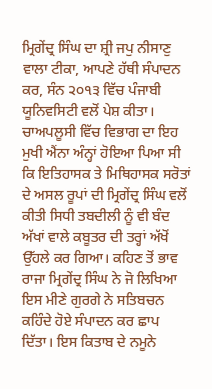ਮ੍ਰਿਗੇਂਦ੍ਰ ਸਿੰਘ ਦਾ ਸ਼੍ਰੀ ਜਪੁ ਨੀਸਾਣੁ ਵਾਲਾ ਟੀਕਾ, ਆਪਣੇ ਹੱਥੀ ਸੰਪਾਦਨ ਕਰ, ਸੰਨ ੨੦੧੩ ਵਿੱਚ ਪੰਜਾਬੀ ਯੂਨਿਵਸਿਟੀ ਵਲੋਂ ਪੇਸ਼ ਕੀਤਾ। ਚਾਅਪਲੂਸੀ ਵਿੱਚ ਵਿਭਾਗ ਦਾ ਇਹ ਮੁਖੀ ਐਂਨਾ ਅੰਨ੍ਹਾਂ ਹੋਇਆ ਪਿਆ ਸੀ ਕਿ ਇਤਿਹਾਸਕ ਤੇ ਮਿਥਿਹਾਸਕ ਸਰੋਤਾਂ ਦੇ ਅਸਲ ਰੂਪਾਂ ਦੀ ਮ੍ਰਿਗੇਂਦ੍ਰ ਸਿੰਘ ਵਲੋਂ ਕੀਤੀ ਸਿਧੀ ਤਬਦੀਲੀ ਨੂੰ ਵੀ ਬੰਦ ਅੱਖਾਂ ਵਾਲੇ ਕਬੂਤਰ ਦੀ ਤਰ੍ਹਾਂ ਅੱਖੋਂ ਉੱਹਲੇ ਕਰ ਗਿਆ। ਕਹਿਣ ਤੋਂ ਭਾਵ ਰਾਜਾ ਮ੍ਰਿਗੇਂਦ੍ਰ ਸਿੰਘ ਨੇ ਜੋ ਲਿਖਿਆ ਇਸ ਮੀਣੇ ਗੁਰਗੇ ਨੇ ਸਤਿਬਚਨ ਕਹਿੰਦੇ ਹੋਏ ਸੰਪਾਦਨ ਕਰ ਛਾਪ ਦਿੱਤਾ। ਇਸ ਕਿਤਾਬ ਦੇ ਨਮੂਨੇ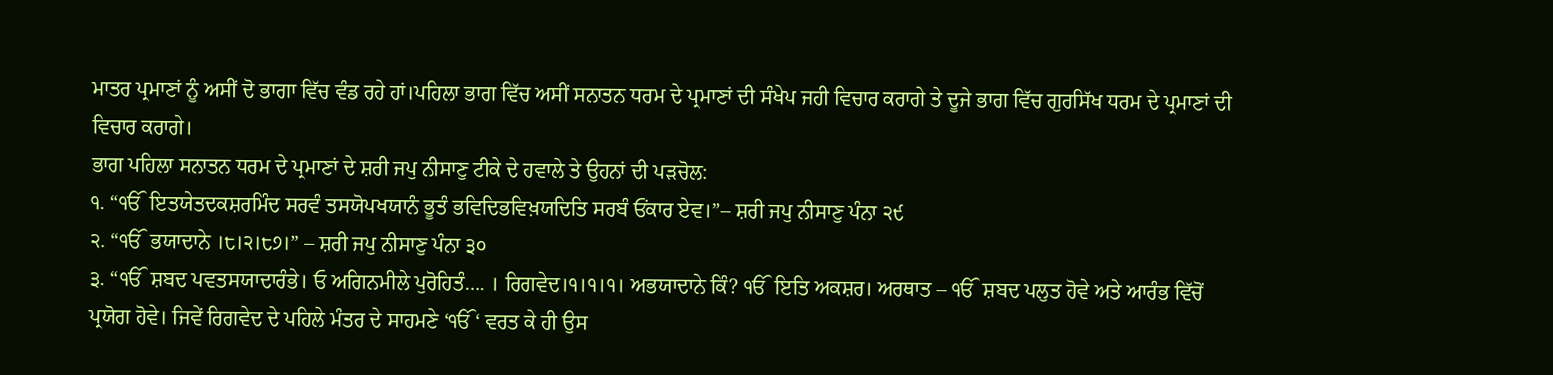ਮਾਤਰ ਪ੍ਰਮਾਣਾਂ ਨੂੰ ਅਸੀਂ ਦੋ ਭਾਗਾ ਵਿੱਚ ਵੰਡ ਰਹੇ ਹਾਂ।ਪਹਿਲਾ ਭਾਗ ਵਿੱਚ ਅਸੀਂ ਸਨਾਤਨ ਧਰਮ ਦੇ ਪ੍ਰਮਾਣਾਂ ਦੀ ਸੰਖੇਪ ਜਹੀ ਵਿਚਾਰ ਕਰਾਗੇ ਤੇ ਦੂਜੇ ਭਾਗ ਵਿੱਚ ਗੁਰਸਿੱਖ ਧਰਮ ਦੇ ਪ੍ਰਮਾਣਾਂ ਦੀ ਵਿਚਾਰ ਕਰਾਗੇ।
ਭਾਗ ਪਹਿਲਾ ਸਨਾਤਨ ਧਰਮ ਦੇ ਪ੍ਰਮਾਣਾਂ ਦੇ ਸ਼ਰੀ ਜਪੁ ਨੀਸਾਣੁ ਟੀਕੇ ਦੇ ਹਵਾਲੇ ਤੇ ਉਹਨਾਂ ਦੀ ਪੜਚੋਲ:
੧. “ੴ  ਇਤਯੇਤਦਕਸ਼ਰਮਿੰਦ ਸਰਵੰ ਤਸਯੋਪਖਯਾਨੰ ਭੂਤੰ ਭਵਿਦਿਭਵਿਖ਼ਯਦਿਤਿ ਸਰਬੰ ਓਂਕਾਰ ਏਵ।”– ਸ਼ਰੀ ਜਪੁ ਨੀਸਾਣੁ ਪੰਨਾ ੨੯
੨. “ੴ  ਭਯਾਦਾਨੇ ।੮।੨।੮੭।” – ਸ਼ਰੀ ਜਪੁ ਨੀਸਾਣੁ ਪੰਨਾ ੩੦
੩. “ੴ  ਸ਼ਬਦ ਪਵਤਸਯਾਦਾਰੰਭੇ। ਓ ਅਗਿਨਮੀਲੇ ਪੁਰੋਹਿਤੰ…. । ਰਿਗਵੇਦ।੧।੧।੧। ਅਭਯਾਦਾਨੇ ਕਿੰ? ੴ  ਇਤਿ ਅਕਸ਼ਰ। ਅਰਥਾਤ – ੴ  ਸ਼ਬਦ ਪਲੁਤ ਹੋਵੇ ਅਤੇ ਆਰੰਭ ਵਿੱਚੋਂ ਪ੍ਰਯੋਗ ਹੋਵੇ। ਜਿਵੇਂ ਰਿਗਵੇਦ ਦੇ ਪਹਿਲੇ ਮੰਤਰ ਦੇ ਸਾਹਮਣੇ ‘ੴ ‘ ਵਰਤ ਕੇ ਹੀ ਉਸ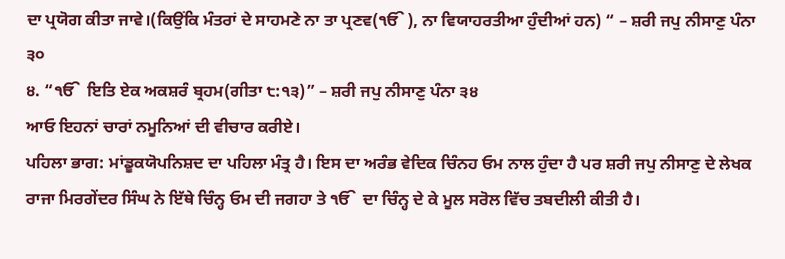ਦਾ ਪ੍ਰਯੋਗ ਕੀਤਾ ਜਾਵੇ।(ਕਿਉਂਕਿ ਮੰਤਰਾਂ ਦੇ ਸਾਹਮਣੇ ਨਾ ਤਾ ਪ੍ਰਣਵ(ੴ ), ਨਾ ਵਿਯਾਹਰਤੀਆ ਹੁੰਦੀਆਂ ਹਨ) “ – ਸ਼ਰੀ ਜਪੁ ਨੀਸਾਣੁ ਪੰਨਾ ੩੦
੪. “ੴ  ਇਤਿ ਏਕ ਅਕਸ਼ਰੰ ਬ੍ਰਹਮ(ਗੀਤਾ ੮:੧੩)” – ਸ਼ਰੀ ਜਪੁ ਨੀਸਾਣੁ ਪੰਨਾ ੩੪
ਆਓ ਇਹਨਾਂ ਚਾਰਾਂ ਨਮੂਨਿਆਂ ਦੀ ਵੀਚਾਰ ਕਰੀਏ।
ਪਹਿਲਾ ਭਾਗ: ਮਾਂਡੂਕਯੋਪਨਿਸ਼ਦ ਦਾ ਪਹਿਲਾ ਮੰਤ੍ਰ ਹੈ। ਇਸ ਦਾ ਅਰੰਭ ਵੇਦਿਕ ਚਿੰਨਹ ਓਮ ਨਾਲ ਹੁੰਦਾ ਹੈ ਪਰ ਸ਼ਰੀ ਜਪੁ ਨੀਸਾਣੁ ਦੇ ਲੇਖਕ ਰਾਜਾ ਮਿਰਗੇਂਦਰ ਸਿੰਘ ਨੇ ਇੱਥੇ ਚਿੰਨ੍ਹ ਓਮ ਦੀ ਜਗਹਾ ਤੇ ੴ  ਦਾ ਚਿੰਨ੍ਹ ਦੇ ਕੇ ਮੂਲ ਸਰੋਲ ਵਿੱਚ ਤਬਦੀਲੀ ਕੀਤੀ ਹੈ।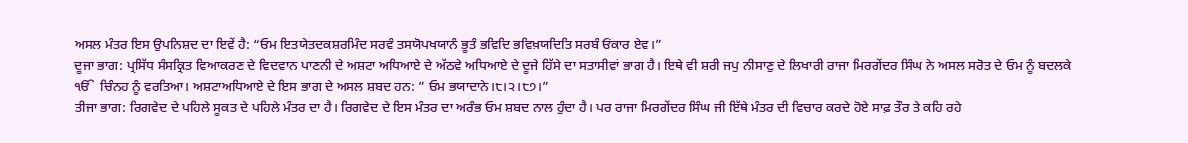ਅਸਲ ਮੰਤਰ ਇਸ ਉਪਨਿਸ਼ਦ ਦਾ ਇਵੇਂ ਹੈ: “ਓਮ ਇਤਯੇਤਦਕਸ਼ਰਮਿੰਦ ਸਰਵੰ ਤਸਯੋਪਖਯਾਨੰ ਭੂਤੰ ਭਵਿਦਿ ਭਵਿਖ਼ਯਦਿਤਿ ਸਰਬੰ ਓਂਕਾਰ ਏਵ।”
ਦੂਜਾ ਭਾਗ: ਪ੍ਰਸਿੱਧ ਸੰਸਕ੍ਰਿਤ ਵਿਆਕਰਣ ਦੇ ਵਿਦਵਾਨ ਪਾਣਨੀ ਦੇ ਅਸ਼ਟਾ ਅਧਿਆਏ ਦੇ ਅੱਠਵੇ ਅਧਿਆਏ ਦੇ ਦੂਜੇ ਹਿੱਸੇ ਦਾ ਸਤਾਸੀਵਾਂ ਭਾਗ ਹੈ। ਇਥੇ ਵੀ ਸ਼ਰੀ ਜਪੁ ਨੀਸਾਣੁ ਦੇ ਲਿਖਾਰੀ ਰਾਜਾ ਮਿਰਗੇਂਦਰ ਸਿੰਘ ਨੇ ਅਸਲ ਸਰੋਤ ਦੇ ਓਮ ਨੂੰ ਬਦਲਕੇ ੴ  ਚਿੰਨਹ ਨੂੰ ਵਰਤਿਆ। ਅਸ਼ਟਾਅਧਿਆਏ ਦੇ ਇਸ ਭਾਗ ਦੇ ਅਸਲ ਸ਼ਬਦ ਹਨ: ” ਓਮ ਭਯਾਦਾਨੇ।੮।੨।੮੭।”
ਤੀਜਾ ਭਾਗ: ਰਿਗਵੇਦ ਦੇ ਪਹਿਲੇ ਸੂਕਤ ਦੇ ਪਹਿਲੇ ਮੰਤਰ ਦਾ ਹੈ। ਰਿਗਵੇਦ ਦੇ ਇਸ ਮੰਤਰ ਦਾ ਅਰੰਭ ਓਮ ਸ਼ਬਦ ਨਾਲ ਹੁੰਦਾ ਹੈ। ਪਰ ਰਾਜਾ ਮਿਰਗੇਂਦਰ ਸਿੰਘ ਜੀ ਇੱਥੇ ਮੰਤਰ ਦੀ ਵਿਚਾਰ ਕਰਦੇ ਹੋਏ ਸਾਫ਼ ਤੌਰ ਤੇ ਕਹਿ ਰਹੇ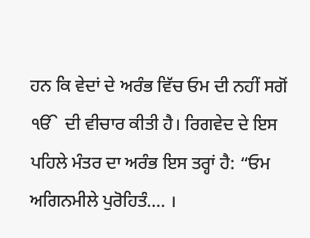ਹਨ ਕਿ ਵੇਦਾਂ ਦੇ ਅਰੰਭ ਵਿੱਚ ਓਮ ਦੀ ਨਹੀਂ ਸਗੋਂ ੴ  ਦੀ ਵੀਚਾਰ ਕੀਤੀ ਹੈ। ਰਿਗਵੇਦ ਦੇ ਇਸ ਪਹਿਲੇ ਮੰਤਰ ਦਾ ਅਰੰਭ ਇਸ ਤਰ੍ਹਾਂ ਹੈ: “ਓਮ ਅਗਿਨਮੀਲੇ ਪੁਰੋਹਿਤੰ…. ।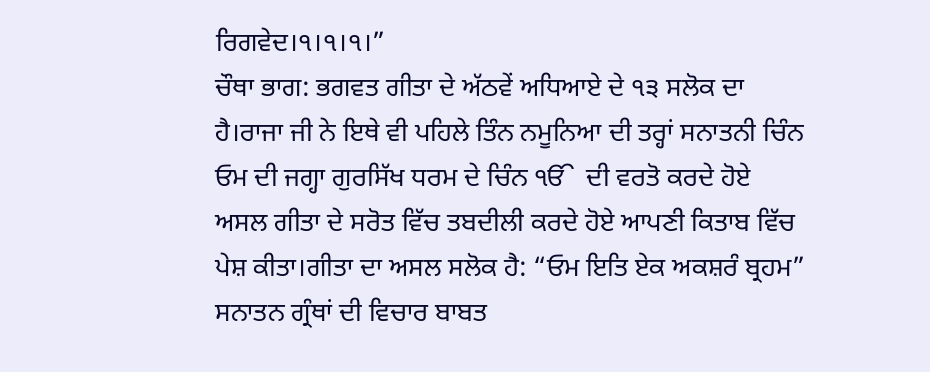ਰਿਗਵੇਦ।੧।੧।੧।”
ਚੌਥਾ ਭਾਗ: ਭਗਵਤ ਗੀਤਾ ਦੇ ਅੱਠਵੇਂ ਅਧਿਆਏ ਦੇ ੧੩ ਸਲੋਕ ਦਾ ਹੈ।ਰਾਜਾ ਜੀ ਨੇ ਇਥੇ ਵੀ ਪਹਿਲੇ ਤਿੰਨ ਨਮੂਨਿਆ ਦੀ ਤਰ੍ਹਾਂ ਸਨਾਤਨੀ ਚਿੰਨ ਓਮ ਦੀ ਜਗ੍ਹਾ ਗੁਰਸਿੱਖ ਧਰਮ ਦੇ ਚਿੰਨ ੴ  ਦੀ ਵਰਤੋ ਕਰਦੇ ਹੋਏ ਅਸਲ ਗੀਤਾ ਦੇ ਸਰੋਤ ਵਿੱਚ ਤਬਦੀਲੀ ਕਰਦੇ ਹੋਏ ਆਪਣੀ ਕਿਤਾਬ ਵਿੱਚ ਪੇਸ਼ ਕੀਤਾ।ਗੀਤਾ ਦਾ ਅਸਲ ਸਲੋਕ ਹੈ: “ਓਮ ਇਤਿ ਏਕ ਅਕਸ਼ਰੰ ਬ੍ਰਹਮ”
ਸਨਾਤਨ ਗ੍ਰੰਥਾਂ ਦੀ ਵਿਚਾਰ ਬਾਬਤ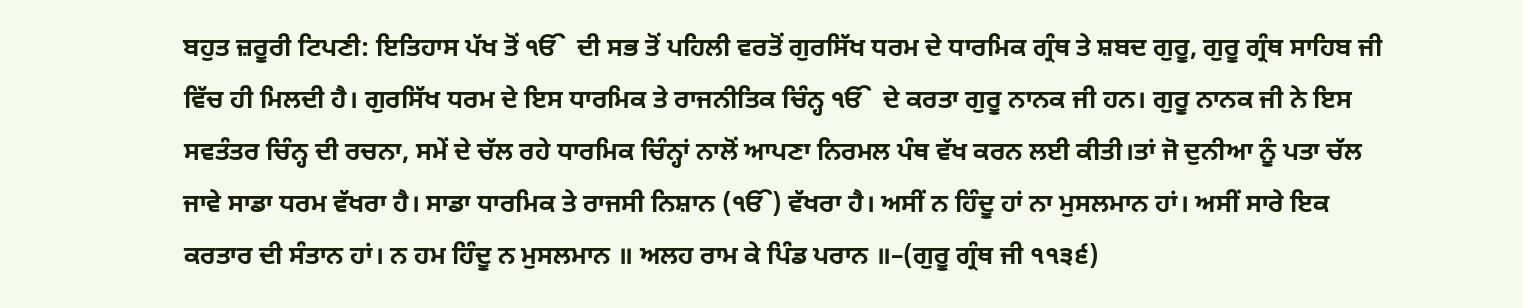ਬਹੁਤ ਜ਼ਰੂਰੀ ਟਿਪਣੀ: ਇਤਿਹਾਸ ਪੱਖ ਤੋਂ ੴ  ਦੀ ਸਭ ਤੋਂ ਪਹਿਲੀ ਵਰਤੋਂ ਗੁਰਸਿੱਖ ਧਰਮ ਦੇ ਧਾਰਮਿਕ ਗ੍ਰੰਥ ਤੇ ਸ਼ਬਦ ਗੁਰੂ, ਗੁਰੂ ਗ੍ਰੰਥ ਸਾਹਿਬ ਜੀ ਵਿੱਚ ਹੀ ਮਿਲਦੀ ਹੈ। ਗੁਰਸਿੱਖ ਧਰਮ ਦੇ ਇਸ ਧਾਰਮਿਕ ਤੇ ਰਾਜਨੀਤਿਕ ਚਿੰਨ੍ਹ ੴ  ਦੇ ਕਰਤਾ ਗੁਰੂ ਨਾਨਕ ਜੀ ਹਨ। ਗੁਰੂ ਨਾਨਕ ਜੀ ਨੇ ਇਸ ਸਵਤੰਤਰ ਚਿੰਨ੍ਹ ਦੀ ਰਚਨਾ, ਸਮੇਂ ਦੇ ਚੱਲ ਰਹੇ ਧਾਰਮਿਕ ਚਿੰਨ੍ਹਾਂ ਨਾਲੋਂ ਆਪਣਾ ਨਿਰਮਲ ਪੰਥ ਵੱਖ ਕਰਨ ਲਈ ਕੀਤੀ।ਤਾਂ ਜੋ ਦੁਨੀਆ ਨੂੰ ਪਤਾ ਚੱਲ ਜਾਵੇ ਸਾਡਾ ਧਰਮ ਵੱਖਰਾ ਹੈ। ਸਾਡਾ ਧਾਰਮਿਕ ਤੇ ਰਾਜਸੀ ਨਿਸ਼ਾਨ (ੴ) ਵੱਖਰਾ ਹੈ। ਅਸੀਂ ਨ ਹਿੰਦੂ ਹਾਂ ਨਾ ਮੁਸਲਮਾਨ ਹਾਂ। ਅਸੀਂ ਸਾਰੇ ਇਕ ਕਰਤਾਰ ਦੀ ਸੰਤਾਨ ਹਾਂ। ਨ ਹਮ ਹਿੰਦੂ ਨ ਮੁਸਲਮਾਨ ॥ ਅਲਹ ਰਾਮ ਕੇ ਪਿੰਡ ਪਰਾਨ ॥–(ਗੁਰੂ ਗ੍ਰੰਥ ਜੀ ੧੧੩੬)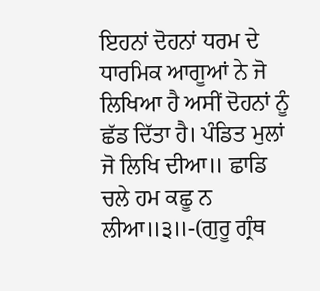ਇਹਨਾਂ ਦੋਹਨਾਂ ਧਰਮ ਦੇ ਧਾਰਮਿਕ ਆਗੂਆਂ ਨੇ ਜੋ ਲਿਖਿਆ ਹੈ ਅਸੀਂ ਦੋਹਨਾਂ ਨੂੰ ਛੱਡ ਦਿੱਤਾ ਹੈ। ਪੰਡਿਤ ਮੁਲਾਂ ਜੋ ਲਿਖਿ ਦੀਆ॥ ਛਾਡਿ ਚਲੇ ਹਮ ਕਛੂ ਨ ਲੀਆ॥੩॥-(ਗੁਰੂ ਗ੍ਰੰਥ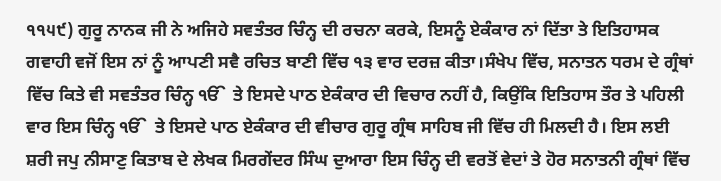੧੧੫੯) ਗੁਰੂ ਨਾਨਕ ਜੀ ਨੇ ਅਜਿਹੇ ਸਵਤੰਤਰ ਚਿੰਨ੍ਹ ਦੀ ਰਚਨਾ ਕਰਕੇ, ਇਸਨੂੰ ਏਕੰਕਾਰ ਨਾਂ ਦਿੱਤਾ ਤੇ ਇਤਿਹਾਸਕ ਗਵਾਹੀ ਵਜੋਂ ਇਸ ਨਾਂ ਨੂੰ ਆਪਣੀ ਸਵੈ ਰਚਿਤ ਬਾਣੀ ਵਿੱਚ ੧੩ ਵਾਰ ਦਰਜ਼ ਕੀਤਾ।ਸੰਖੇਪ ਵਿੱਚ, ਸਨਾਤਨ ਧਰਮ ਦੇ ਗ੍ਰੰਥਾਂ ਵਿੱਚ ਕਿਤੇ ਵੀ ਸਵਤੰਤਰ ਚਿੰਨ੍ਹ ੴ  ਤੇ ਇਸਦੇ ਪਾਠ ਏਕੰਕਾਰ ਦੀ ਵਿਚਾਰ ਨਹੀਂ ਹੈ, ਕਿਉਂਕਿ ਇਤਿਹਾਸ ਤੌਰ ਤੇ ਪਹਿਲੀ ਵਾਰ ਇਸ ਚਿੰਨ੍ਹ ੴ  ਤੇ ਇਸਦੇ ਪਾਠ ਏਕੰਕਾਰ ਦੀ ਵੀਚਾਰ ਗੁਰੂ ਗ੍ਰੰਥ ਸਾਹਿਬ ਜੀ ਵਿੱਚ ਹੀ ਮਿਲਦੀ ਹੈ। ਇਸ ਲਈ ਸ਼ਰੀ ਜਪੁ ਨੀਸਾਣੁ ਕਿਤਾਬ ਦੇ ਲੇਖਕ ਮਿਰਗੇਂਦਰ ਸਿੰਘ ਦੁਆਰਾ ਇਸ ਚਿੰਨ੍ਹ ਦੀ ਵਰਤੋਂ ਵੇਦਾਂ ਤੇ ਹੋਰ ਸਨਾਤਨੀ ਗ੍ਰੰਥਾਂ ਵਿੱਚ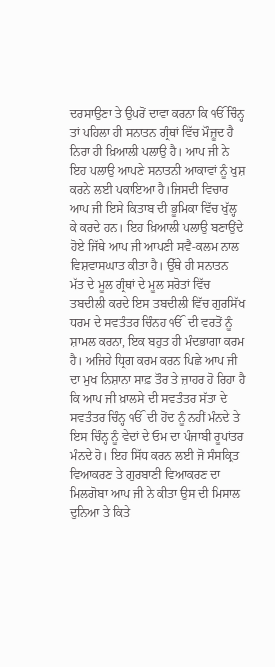ਦਰਸਾਉਣਾ ਤੇ ਉਪਰੋਂ ਦਾਵਾ ਕਰਨਾ ਕਿ ੴ ਚਿੰਨ੍ਹ ਤਾਂ ਪਹਿਲਾ ਹੀ ਸਨਾਤਨ ਗ੍ਰੰਥਾਂ ਵਿੱਚ ਮੌਜ਼ੂਦ ਹੈ ਨਿਰਾ ਹੀ ਖ਼ਿਆਲੀ ਪਲਾਉ ਹੈ। ਆਪ ਜੀ ਨੇ ਇਹ ਪਲਾਉ ਆਪਣੇ ਸਨਾਤਨੀ ਆਕਾਵਾਂ ਨੂੰ ਖੁਸ਼ ਕਰਨੇ ਲਈ ਪਕਾਇਆ ਹੈ।ਜਿਸਦੀ ਵਿਚਾਰ ਆਪ ਜੀ ਇਸੇ ਕਿਤਾਬ ਦੀ ਭੂਮਿਕਾ ਵਿੱਚ ਖੁੱਲ੍ਹ ਕੇ ਕਰਦੇ ਹਨ। ਇਹ ਖ਼ਿਆਲੀ ਪਲਾਉ ਬਣਾਉਂਦੇ ਹੋਏ ਜਿੱਥੇ ਆਪ ਜੀ ਆਪਣੀ ਸਵੈ-ਕਲਮ ਨਾਲ ਵਿਸ਼ਵਾਸਘਾਤ ਕੀਤਾ ਹੈ। ਉੱਥੇ ਹੀ ਸਨਾਤਨ ਮੱਤ ਦੇ ਮੂਲ ਗ੍ਰੰਥਾਂ ਦੇ ਮੂਲ ਸਰੋਤਾਂ ਵਿੱਚ ਤਬਦੀਲੀ ਕਰਦੇ ਇਸ ਤਬਦੀਲੀ ਵਿੱਚ ਗੁਰਸਿੱਖ ਧਰਮ ਦੇ ਸਵਤੰਤਰ ਚਿੰਨਹ ੴ  ਦੀ ਵਰਤੋਂ ਨੂੰ ਸ਼ਾਮਲ ਕਰਨਾ, ਇਕ ਬਹੁਤ ਹੀ ਮੰਦਭਾਗਾ ਕਰਮ ਹੈ। ਅਜਿਹੇ ਧ੍ਰਿਗ ਕਰਮ ਕਰਨ ਪਿਛੇ ਆਪ ਜੀ ਦਾ ਮੁਖ ਨਿਸ਼ਾਨਾ ਸਾਫ਼ ਤੌਰ ਤੇ ਜ਼ਾਹਰ ਹੋ ਰਿਹਾ ਹੈ ਕਿ ਆਪ ਜੀ ਖ਼ਾਲਸੇ ਦੀ ਸਵਤੰਤਰ ਸੱਤਾ ਦੇ ਸਵਤੰਤਰ ਚਿੰਨ੍ਹ ੴ  ਦੀ ਹੋਂਦ ਨੂੰ ਨਹੀਂ ਮੰਨਦੇ ਤੇ ਇਸ ਚਿੰਨ੍ਹ ਨੂੰ ਵੇਦਾਂ ਦੇ ਓਮ ਦਾ ਪੰਜਾਬੀ ਰੂਪਾਂਤਰ ਮੰਨਦੇ ਹੋ। ਇਹ ਸਿੱਧ ਕਰਨ ਲਈ ਜੋ ਸੰਸਕ੍ਰਿਤ ਵਿਆਕਰਣ ਤੇ ਗੁਰਬਾਣੀ ਵਿਆਕਰਣ ਦਾ ਮਿਲਗੋਬਾ ਆਪ ਜੀ ਨੇ ਕੀਤਾ ਉਸ ਦੀ ਮਿਸਾਲ ਦੁਨਿਆ ਤੇ ਕਿਤੇ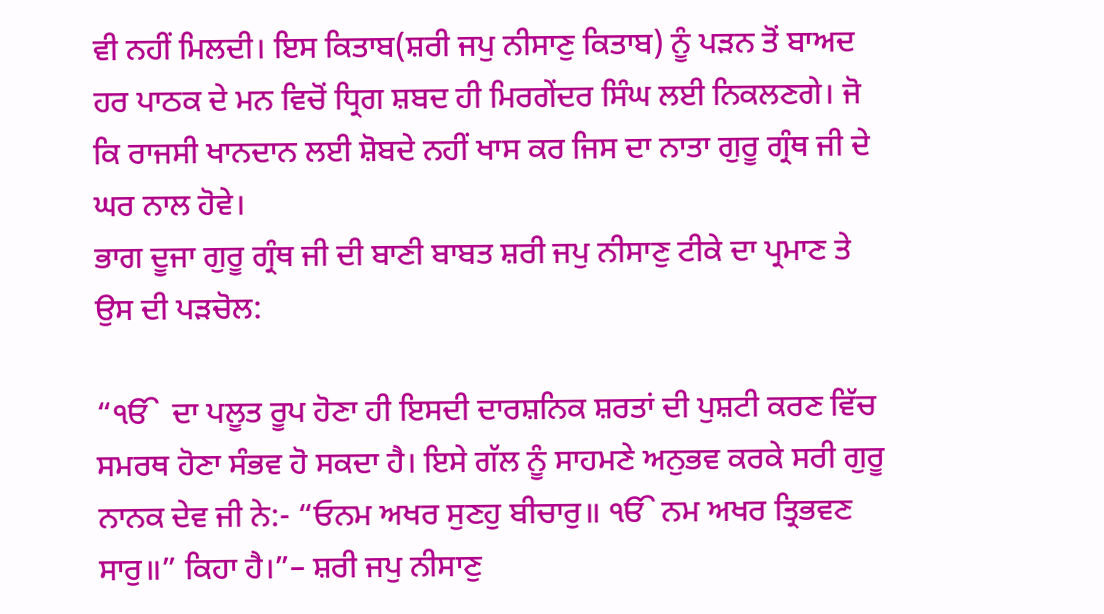ਵੀ ਨਹੀਂ ਮਿਲਦੀ। ਇਸ ਕਿਤਾਬ(ਸ਼ਰੀ ਜਪੁ ਨੀਸਾਣੁ ਕਿਤਾਬ) ਨੂੰ ਪੜਨ ਤੋਂ ਬਾਅਦ ਹਰ ਪਾਠਕ ਦੇ ਮਨ ਵਿਚੋਂ ਧ੍ਰਿਗ ਸ਼ਬਦ ਹੀ ਮਿਰਗੇਂਦਰ ਸਿੰਘ ਲਈ ਨਿਕਲਣਗੇ। ਜੋ ਕਿ ਰਾਜਸੀ ਖਾਨਦਾਨ ਲਈ ਸ਼ੋਬਦੇ ਨਹੀਂ ਖਾਸ ਕਰ ਜਿਸ ਦਾ ਨਾਤਾ ਗੁਰੂ ਗ੍ਰੰਥ ਜੀ ਦੇ ਘਰ ਨਾਲ ਹੋਵੇ।
ਭਾਗ ਦੂਜਾ ਗੁਰੂ ਗ੍ਰੰਥ ਜੀ ਦੀ ਬਾਣੀ ਬਾਬਤ ਸ਼ਰੀ ਜਪੁ ਨੀਸਾਣੁ ਟੀਕੇ ਦਾ ਪ੍ਰਮਾਣ ਤੇ ਉਸ ਦੀ ਪੜਚੋਲ:

“ੴ  ਦਾ ਪਲੂਤ ਰੂਪ ਹੋਣਾ ਹੀ ਇਸਦੀ ਦਾਰਸ਼ਨਿਕ ਸ਼ਰਤਾਂ ਦੀ ਪੁਸ਼ਟੀ ਕਰਣ ਵਿੱਚ ਸਮਰਥ ਹੋਣਾ ਸੰਭਵ ਹੋ ਸਕਦਾ ਹੈ। ਇਸੇ ਗੱਲ ਨੂੰ ਸਾਹਮਣੇ ਅਨੁਭਵ ਕਰਕੇ ਸਰੀ ਗੁਰੂ ਨਾਨਕ ਦੇਵ ਜੀ ਨੇ:- “ਓਨਮ ਅਖਰ ਸੁਣਹੁ ਬੀਚਾਰੁ॥ ੴ ਨਮ ਅਖਰ ਤ੍ਰਿਭਵਣ ਸਾਰੁ॥” ਕਿਹਾ ਹੈ।”– ਸ਼ਰੀ ਜਪੁ ਨੀਸਾਣੁ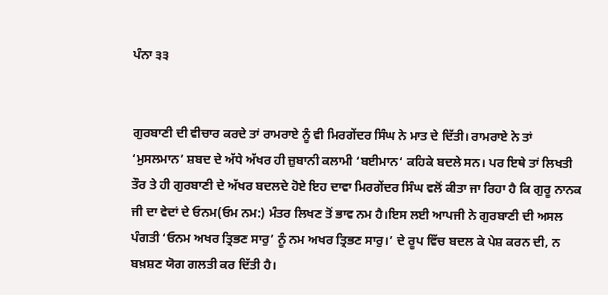ਪੰਨਾ ੩੩


ਗੁਰਬਾਣੀ ਦੀ ਵੀਚਾਰ ਕਰਦੇ ਤਾਂ ਰਾਮਰਾਏ ਨੂੰ ਵੀ ਮਿਰਗੇਂਦਰ ਸਿੰਘ ਨੇ ਮਾਤ ਦੇ ਦਿੱਤੀ। ਰਾਮਰਾਏ ਨੇ ਤਾਂ ‘ਮੁਸਲਮਾਨ’ ਸ਼ਬਦ ਦੇ ਅੱਧੇ ਅੱਖਰ ਹੀ ਜ਼ੁਬਾਨੀ ਕਲਾਮੀ ‘ਬਈਮਾਨ‘ ਕਹਿਕੇ ਬਦਲੇ ਸਨ। ਪਰ ਇਥੇ ਤਾਂ ਲਿਖਤੀ ਤੌਰ ਤੇ ਹੀ ਗੁਰਬਾਣੀ ਦੇ ਅੱਖਰ ਬਦਲਦੇ ਹੋਏ ਇਹ ਦਾਵਾ ਮਿਰਗੇਂਦਰ ਸਿੰਘ ਵਲੋਂ ਕੀਤਾ ਜਾ ਰਿਹਾ ਹੈ ਕਿ ਗੁਰੂ ਨਾਨਕ ਜੀ ਦਾ ਵੇਦਾਂ ਦੇ ਓਨਮ(ਓਮ ਨਮ:) ਮੰਤਰ ਲਿਖਣ ਤੋਂ ਭਾਵ ਨਮ ਹੈ।ਇਸ ਲਈ ਆਪਜੀ ਨੇ ਗੁਰਬਾਣੀ ਦੀ ਅਸਲ ਪੰਗਤੀ ‘ਓਨਮ ਅਖਰ ਤ੍ਰਿਭਣ ਸਾਰੁ’ ਨੂੰ ਨਮ ਅਖਰ ਤ੍ਰਿਭਣ ਸਾਰੁ।’ ਦੇ ਰੂਪ ਵਿੱਚ ਬਦਲ ਕੇ ਪੇਸ਼ ਕਰਨ ਦੀ, ਨ ਬਖ਼ਸ਼ਣ ਯੋਗ ਗਲਤੀ ਕਰ ਦਿੱਤੀ ਹੈ।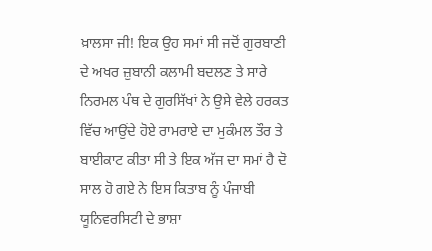ਖ਼ਾਲਸਾ ਜੀ! ਇਕ ਉਹ ਸਮਾਂ ਸੀ ਜਦੋਂ ਗੁਰਬਾਣੀ ਦੇ ਅਖਰ ਜ਼ੁਬਾਨੀ ਕਲਾਮੀ ਬਦਲਣ ਤੇ ਸਾਰੇ ਨਿਰਮਲ ਪੰਥ ਦੇ ਗੁਰਸਿੱਖਾਂ ਨੇ ਉਸੇ ਵੇਲੇ ਹਰਕਤ ਵਿੱਚ ਆਉਂਦੇ ਹੋਏ ਰਾਮਰਾਏ ਦਾ ਮੁਕੰਮਲ ਤੌਰ ਤੇ ਬਾਈਕਾਟ ਕੀਤਾ ਸੀ ਤੇ ਇਕ ਅੱਜ ਦਾ ਸਮਾਂ ਹੈ ਦੋ ਸਾਲ ਹੋ ਗਏ ਨੇ ਇਸ ਕਿਤਾਬ ਨੂੰ ਪੰਜਾਬੀ ਯੂਨਿਵਰਸਿਟੀ ਦੇ ਭਾਸ਼ਾ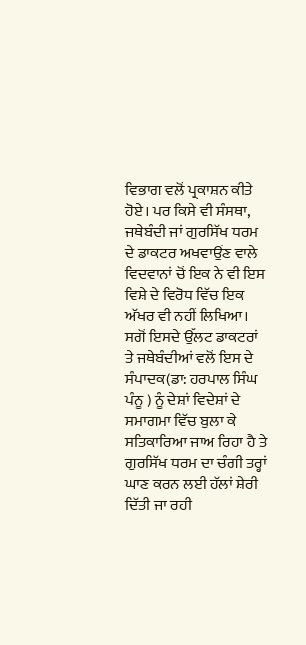ਵਿਭਾਗ ਵਲੋਂ ਪ੍ਰਕਾਸ਼ਨ ਕੀਤੇ ਹੋਏ। ਪਰ ਕਿਸੇ ਵੀ ਸੰਸਥਾ, ਜਥੇਬੰਦੀ ਜਾਂ ਗੁਰਸਿੱਖ ਧਰਮ ਦੇ ਡਾਕਟਰ ਅਖਵਾਉਂਣ ਵਾਲੇ ਵਿਦਵਾਨਾਂ ਚੋਂ ਇਕ ਨੇ ਵੀ ਇਸ ਵਿਸ਼ੇ ਦੇ ਵਿਰੋਧ ਵਿੱਚ ਇਕ ਅੱਖਰ ਵੀ ਨਹੀਂ ਲਿਖਿਆ। ਸਗੋਂ ਇਸਦੇ ਉੱਲਟ ਡਾਕਟਰਾਂ ਤੇ ਜਥੇਬੰਦੀਆਂ ਵਲੋਂ ਇਸ ਦੇ ਸੰਪਾਦਕ(ਡਾ: ਹਰਪਾਲ ਸਿੰਘ ਪੰਨੂ ) ਨੂੰ ਦੇਸ਼ਾਂ ਵਿਦੇਸ਼ਾਂ ਦੇ ਸਮਾਗਮਾ ਵਿੱਚ ਬੁਲਾ ਕੇ ਸਤਿਕਾਰਿਆ ਜਾਅ ਰਿਹਾ ਹੈ ਤੇ ਗੁਰਸਿੱਖ ਧਰਮ ਦਾ ਚੰਗੀ ਤਰ੍ਹਾਂ ਘਾਣ ਕਰਨ ਲਈ ਹੱਲਾਂ ਸ਼ੇਰੀ ਦਿੱਤੀ ਜਾ ਰਹੀ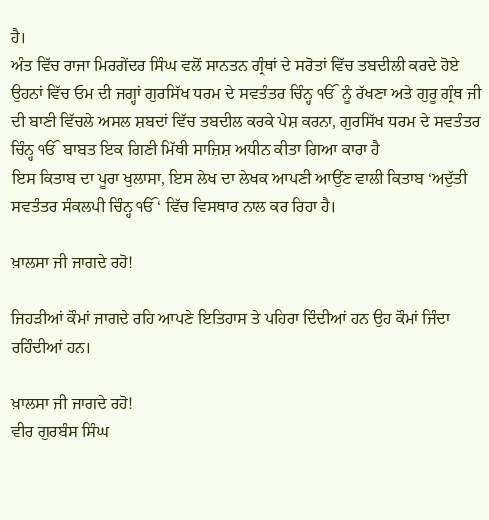ਹੈ।
ਅੰਤ ਵਿੱਚ ਰਾਜਾ ਮਿਰਗੇਂਦਰ ਸਿੰਘ ਵਲੋਂ ਸਾਨਤਨ ਗ੍ਰੰਥਾਂ ਦੇ ਸਰੋਤਾਂ ਵਿੱਚ ਤਬਦੀਲੀ ਕਰਦੇ ਹੋਏ ਉਹਨਾਂ ਵਿੱਚ ਓਮ ਦੀ ਜਗ੍ਹਾਂ ਗੁਰਸਿੱਖ ਧਰਮ ਦੇ ਸਵਤੰਤਰ ਚਿੰਨ੍ਹ ੴ  ਨੂੰ ਰੱਖਣਾ ਅਤੇ ਗੁਰੂ ਗ੍ਰੰਥ ਜੀ ਦੀ ਬਾਣੀ ਵਿੱਚਲੇ ਅਸਲ ਸ਼ਬਦਾਂ ਵਿੱਚ ਤਬਦੀਲ ਕਰਕੇ ਪੇਸ਼ ਕਰਨਾ, ਗੁਰਸਿੱਖ ਧਰਮ ਦੇ ਸਵਤੰਤਰ ਚਿੰਨ੍ਹ ੴ  ਬਾਬਤ ਇਕ ਗਿਣੀ ਮਿੱਥੀ ਸਾਜ਼ਿਸ਼ ਅਧੀਨ ਕੀਤਾ ਗਿਆ ਕਾਰਾ ਹੈ
ਇਸ ਕਿਤਾਬ ਦਾ ਪੂਰਾ ਖੁਲਾਸਾ, ਇਸ ਲੇਖ ਦਾ ਲੇਖਕ ਆਪਣੀ ਆਉਂਣ ਵਾਲੀ ਕਿਤਾਬ ‘ਅਦੁੱਤੀ ਸਵਤੰਤਰ ਸੰਕਲਪੀ ਚਿੰਨ੍ਹ ੴ ‘ ਵਿੱਚ ਵਿਸਥਾਰ ਨਾਲ ਕਰ ਰਿਹਾ ਹੈ।

ਖ਼ਾਲਸਾ ਜੀ ਜਾਗਦੇ ਰਹੋ!

ਜਿਹੜੀਆਂ ਕੌਮਾਂ ਜਾਗਦੇ ਰਹਿ ਆਪਣੇ ਇਤਿਹਾਸ ਤੇ ਪਹਿਰਾ ਦਿੰਦੀਆਂ ਹਨ ਉਹ ਕੌਮਾਂ ਜਿੰਦਾ ਰਹਿੰਦੀਆਂ ਹਨ।

ਖ਼ਾਲਸਾ ਜੀ ਜਾਗਦੇ ਰਹੋ!
ਵੀਰ ਗੁਰਬੰਸ ਸਿੰਘ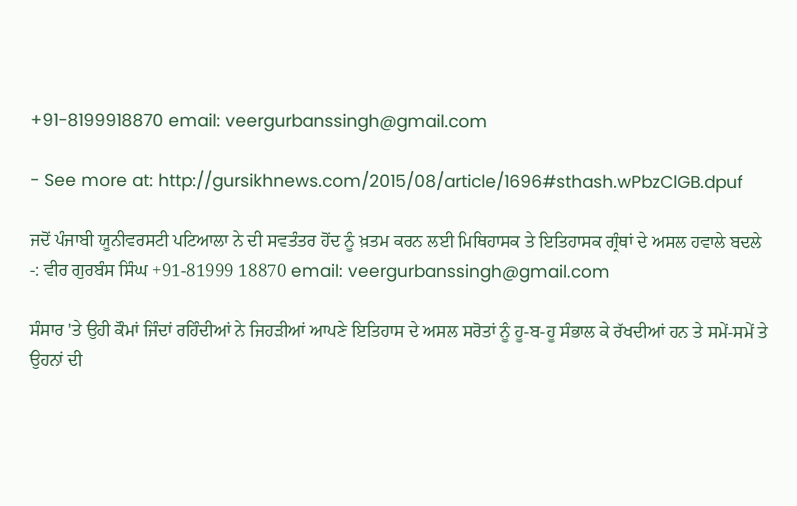+91-8199918870 email: veergurbanssingh@gmail.com

- See more at: http://gursikhnews.com/2015/08/article/1696#sthash.wPbzClGB.dpuf

ਜਦੋਂ ਪੰਜਾਬੀ ਯੂਨੀਵਰਸਟੀ ਪਟਿਆਲਾ ਨੇ ਦੀ ਸਵਤੰਤਰ ਹੋਂਦ ਨੂੰ ਖ਼ਤਮ ਕਰਨ ਲਈ ਮਿਥਿਹਾਸਕ ਤੇ ਇਤਿਹਾਸਕ ਗ੍ਰੰਥਾਂ ਦੇ ਅਸਲ ਹਵਾਲੇ ਬਦਲੇ
-: ਵੀਰ ਗੁਰਬੰਸ ਸਿੰਘ +91-81999 18870 email: veergurbanssingh@gmail.com

ਸੰਸਾਰ 'ਤੇ ਉਹੀ ਕੌਮਾਂ ਜਿੰਦਾਂ ਰਹਿੰਦੀਆਂ ਨੇ ਜਿਹੜੀਆਂ ਆਪਣੇ ਇਤਿਹਾਸ ਦੇ ਅਸਲ ਸਰੋਤਾਂ ਨੂੰ ਹੂ-ਬ-ਹੂ ਸੰਭਾਲ ਕੇ ਰੱਖਦੀਆਂ ਹਨ ਤੇ ਸਮੇਂ-ਸਮੇਂ ਤੇ ਉਹਨਾਂ ਦੀ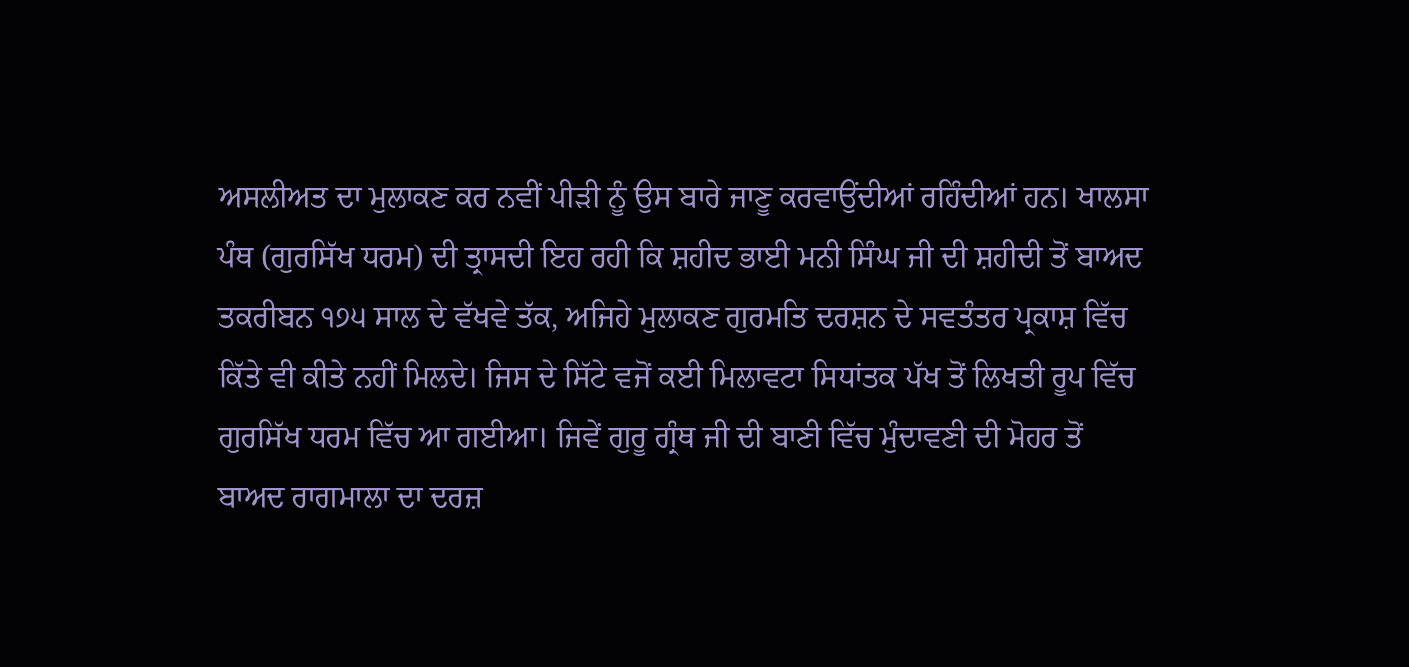ਅਸਲੀਅਤ ਦਾ ਮੁਲਾਕਣ ਕਰ ਨਵੀਂ ਪੀੜੀ ਨੂੰ ਉਸ ਬਾਰੇ ਜਾਣੂ ਕਰਵਾਉਂਦੀਆਂ ਰਹਿੰਦੀਆਂ ਹਨ। ਖਾਲਸਾ ਪੰਥ (ਗੁਰਸਿੱਖ ਧਰਮ) ਦੀ ਤ੍ਰਾਸਦੀ ਇਹ ਰਹੀ ਕਿ ਸ਼ਹੀਦ ਭਾਈ ਮਨੀ ਸਿੰਘ ਜੀ ਦੀ ਸ਼ਹੀਦੀ ਤੋਂ ਬਾਅਦ ਤਕਰੀਬਨ ੧੭੫ ਸਾਲ ਦੇ ਵੱਖਵੇ ਤੱਕ, ਅਜਿਹੇ ਮੁਲਾਕਣ ਗੁਰਮਤਿ ਦਰਸ਼ਨ ਦੇ ਸਵਤੰਤਰ ਪ੍ਰਕਾਸ਼ ਵਿੱਚ ਕਿੱਤੇ ਵੀ ਕੀਤੇ ਨਹੀਂ ਮਿਲਦੇ। ਜਿਸ ਦੇ ਸਿੱਟੇ ਵਜੋਂ ਕਈ ਮਿਲਾਵਟਾ ਸਿਧਾਂਤਕ ਪੱਖ ਤੋਂ ਲਿਖਤੀ ਰੂਪ ਵਿੱਚ ਗੁਰਸਿੱਖ ਧਰਮ ਵਿੱਚ ਆ ਗਈਆ। ਜਿਵੇਂ ਗੁਰੂ ਗ੍ਰੰਥ ਜੀ ਦੀ ਬਾਣੀ ਵਿੱਚ ਮੁੰਦਾਵਣੀ ਦੀ ਮੋਹਰ ਤੋਂ ਬਾਅਦ ਰਾਗਮਾਲਾ ਦਾ ਦਰਜ਼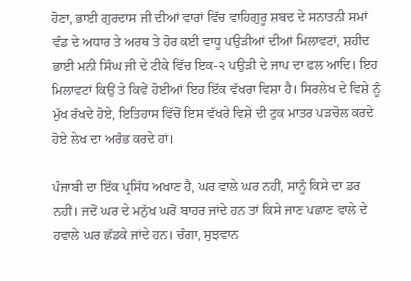ਹੋਣਾ, ਭਾਈ ਗੁਰਦਾਸ ਜੀ ਦੀਆਂ ਵਾਰਾਂ ਵਿੱਚ ਵਾਹਿਗੁਰੂ ਸ਼ਬਦ ਦੇ ਸਨਾਤਨੀ ਸਮਾਂ ਵੰਡ ਦੇ ਅਧਾਰ ਤੇ ਅਰਥ ਤੇ ਹੋਰ ਕਈ ਵਾਧੂ ਪਉੜੀਆਂ ਦੀਆਂ ਮਿਲਾਵਟਾਂ, ਸ਼ਹੀਦ ਭਾਈ ਮਨੀ ਸਿੰਘ ਜੀ ਦੇ ਟੀਕੇ ਵਿੱਚ ਇਕ-੨ ਪਉੜੀ ਦੇ ਜਾਪ ਦਾ ਫਲ ਆਦਿ। ਇਹ ਮਿਲਾਵਟਾਂ ਕਿਉਂ ਤੇ ਕਿਵੇਂ ਹੋਈਆਂ ਇਹ ਇੱਕ ਵੱਖਰਾ ਵਿਸ਼ਾ ਹੈ। ਸਿਰਲੇਖ ਦੇ ਵਿਸ਼ੇ ਨੂੰ ਮੁੱਖ ਰੱਖਦੇ ਹੋਏ, ਇਤਿਹਾਸ ਵਿੱਚੋਂ ਇਸ ਵੱਖਰੇ ਵਿਸ਼ੇ ਦੀ ਟੁਕ ਮਾਤਰ ਪੜਚੋਲ ਕਰਦੇ ਹੋਏ ਲੇਖ ਦਾ ਅਰੰਭ ਕਰਦੇ ਹਾਂ।

ਪੰਜਾਬੀ ਦਾ ਇੱਕ ਪ੍ਰਸਿੱਧ ਅਖਾਣ ਹੈ, ਘਰ ਵਾਲੇ ਘਰ ਨਹੀਂ, ਸਾਨੂੰ ਕਿਸੇ ਦਾ ਡਰ ਨਹੀਂ। ਜਦੋਂ ਘਰ ਦੇ ਮਨੁੱਖ ਘਰੋਂ ਬਾਹਰ ਜਾਂਦੇ ਹਨ ਤਾਂ ਕਿਸੇ ਜਾਣ ਪਛਾਣ ਵਾਲੇ ਦੇ ਹਵਾਲੇ ਘਰ ਛੱਡਕੇ ਜਾਂਦੇ ਹਨ। ਚੰਗਾ, ਸੁਝਵਾਨ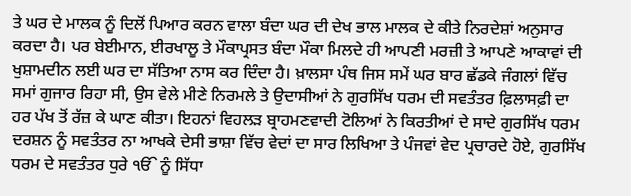ਤੇ ਘਰ ਦੇ ਮਾਲਕ ਨੂੰ ਦਿਲੋਂ ਪਿਆਰ ਕਰਨ ਵਾਲਾ ਬੰਦਾ ਘਰ ਦੀ ਦੇਖ ਭਾਲ ਮਾਲਕ ਦੇ ਕੀਤੇ ਨਿਰਦੇਸ਼ਾਂ ਅਨੁਸਾਰ ਕਰਦਾ ਹੈ। ਪਰ ਬੇਈਮਾਨ, ਈਰਖਾਲੂ ਤੇ ਮੌਕਾਪ੍ਰਸਤ ਬੰਦਾ ਮੌਕਾ ਮਿਲਦੇ ਹੀ ਆਪਣੀ ਮਰਜ਼ੀ ਤੇ ਆਪਣੇ ਆਕਾਵਾਂ ਦੀ ਖੁਸ਼ਾਮਦੀਨ ਲਈ ਘਰ ਦਾ ਸੱਤਿਆ ਨਾਸ ਕਰ ਦਿੰਦਾ ਹੈ। ਖ਼ਾਲਸਾ ਪੰਥ ਜਿਸ ਸਮੇਂ ਘਰ ਬਾਰ ਛੱਡਕੇ ਜੰਗਲਾਂ ਵਿੱਚ ਸਮਾਂ ਗੁਜਾਰ ਰਿਹਾ ਸੀ, ਉਸ ਵੇਲੇ ਮੀਣੇ ਨਿਰਮਲੇ ਤੇ ਉਦਾਸੀਆਂ ਨੇ ਗੁਰਸਿੱਖ ਧਰਮ ਦੀ ਸਵਤੰਤਰ ਫ਼ਿਲਾਸਫ਼ੀ ਦਾ ਹਰ ਪੱਖ ਤੋਂ ਰੱਜ਼ ਕੇ ਘਾਣ ਕੀਤਾ। ਇਹਨਾਂ ਵਿਹਲੜ ਬ੍ਰਾਹਮਣਵਾਦੀ ਟੋਲਿਆਂ ਨੇ ਕਿਰਤੀਆਂ ਦੇ ਸਾਦੇ ਗੁਰਸਿੱਖ ਧਰਮ ਦਰਸ਼ਨ ਨੂੰ ਸਵਤੰਤਰ ਨਾ ਆਖਕੇ ਦੇਸੀ ਭਾਸ਼ਾ ਵਿੱਚ ਵੇਦਾਂ ਦਾ ਸਾਰ ਲਿਖਿਆ ਤੇ ਪੰਜਵਾਂ ਵੇਦ ਪ੍ਰਚਾਰਦੇ ਹੋਏ, ਗੁਰਸਿੱਖ ਧਰਮ ਦੇ ਸਵਤੰਤਰ ਧੁਰੇ ੴ ਨੂੰ ਸਿੱਧਾ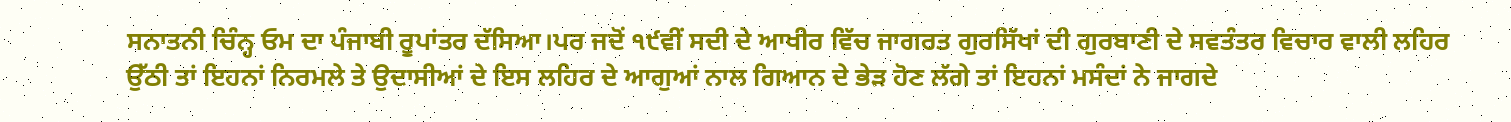ਸਨਾਤਨੀ ਚਿੰਨ੍ਹ ਓਮ ਦਾ ਪੰਜਾਬੀ ਰੂਪਾਂਤਰ ਦੱਸਿਆ।ਪਰ ਜਦੋਂ ੧੯ਵੀਂ ਸਦੀ ਦੇ ਆਖੀਰ ਵਿੱਚ ਜਾਗਰਤ ਗੁਰਸਿੱਖਾਂ ਦੀ ਗੁਰਬਾਣੀ ਦੇ ਸਵਤੰਤਰ ਵਿਚਾਰ ਵਾਲੀ ਲਹਿਰ ਉੱਠੀ ਤਾਂ ਇਹਨਾਂ ਨਿਰਮਲੇ ਤੇ ਉਦਾਸੀਆਂ ਦੇ ਇਸ ਲਹਿਰ ਦੇ ਆਗੁਆਂ ਨਾਲ ਗਿਆਨ ਦੇ ਭੇੜ ਹੋਣ ਲੱਗੇ ਤਾਂ ਇਹਨਾਂ ਮਸੰਦਾਂ ਨੇ ਜਾਗਦੇ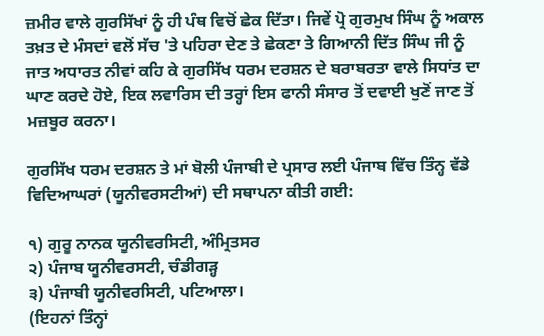ਜ਼ਮੀਰ ਵਾਲੇ ਗੁਰਸਿੱਖਾਂ ਨੂੰ ਹੀ ਪੰਥ ਵਿਚੋਂ ਛੇਕ ਦਿੱਤਾ। ਜਿਵੇਂ ਪ੍ਰੋ ਗੁਰਮੁਖ ਸਿੰਘ ਨੂੰ ਅਕਾਲ ਤਖ਼ਤ ਦੇ ਮੰਸਦਾਂ ਵਲੋਂ ਸੱਚ 'ਤੇ ਪਹਿਰਾ ਦੇਣ ਤੇ ਛੇਕਣਾ ਤੇ ਗਿਆਨੀ ਦਿੱਤ ਸਿੰਘ ਜੀ ਨੂੰ ਜਾਤ ਅਧਾਰਤ ਨੀਵਾਂ ਕਹਿ ਕੇ ਗੁਰਸਿੱਖ ਧਰਮ ਦਰਸ਼ਨ ਦੇ ਬਰਾਬਰਤਾ ਵਾਲੇ ਸਿਧਾਂਤ ਦਾ ਘਾਣ ਕਰਦੇ ਹੋਏ, ਇਕ ਲਵਾਰਿਸ ਦੀ ਤਰ੍ਹਾਂ ਇਸ ਫਾਨੀ ਸੰਸਾਰ ਤੋਂ ਦਵਾਈ ਖੁਣੋਂ ਜਾਣ ਤੋਂ ਮਜ਼ਬੂਰ ਕਰਨਾ।

ਗੁਰਸਿੱਖ ਧਰਮ ਦਰਸ਼ਨ ਤੇ ਮਾਂ ਬੋਲੀ ਪੰਜਾਬੀ ਦੇ ਪ੍ਰਸਾਰ ਲਈ ਪੰਜਾਬ ਵਿੱਚ ਤਿੰਨ੍ਹ ਵੱਡੇ ਵਿਦਿਆਘਰਾਂ (ਯੂਨੀਵਰਸਟੀਆਂ) ਦੀ ਸਥਾਪਨਾ ਕੀਤੀ ਗਈ:

੧) ਗੁਰੂ ਨਾਨਕ ਯੂਨੀਵਰਸਿਟੀ, ਅੰਮ੍ਰਿਤਸਰ
੨) ਪੰਜਾਬ ਯੂਨੀਵਰਸਟੀ, ਚੰਡੀਗੜ੍ਹ
੩) ਪੰਜਾਬੀ ਯੂਨੀਵਰਸਿਟੀ, ਪਟਿਆਲਾ।
(ਇਹਨਾਂ ਤਿੰਨ੍ਹਾਂ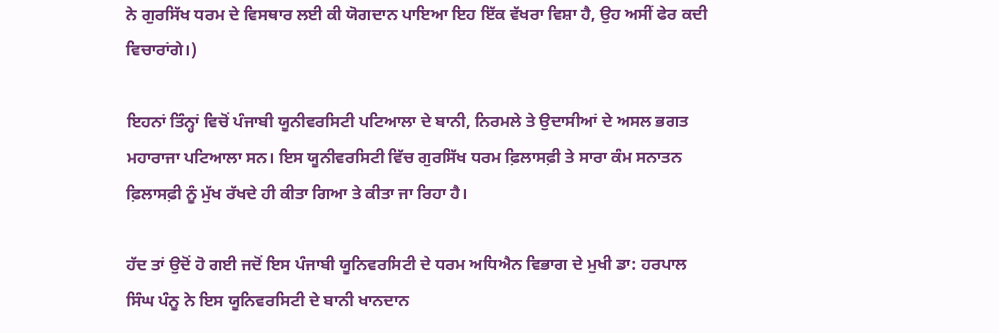ਨੇ ਗੁਰਸਿੱਖ ਧਰਮ ਦੇ ਵਿਸਥਾਰ ਲਈ ਕੀ ਯੋਗਦਾਨ ਪਾਇਆ ਇਹ ਇੱਕ ਵੱਖਰਾ ਵਿਸ਼ਾ ਹੈ, ਉਹ ਅਸੀਂ ਫੇਰ ਕਦੀ ਵਿਚਾਰਾਂਗੇ।)

ਇਹਨਾਂ ਤਿੰਨ੍ਹਾਂ ਵਿਚੋਂ ਪੰਜਾਬੀ ਯੂਨੀਵਰਸਿਟੀ ਪਟਿਆਲਾ ਦੇ ਬਾਨੀ, ਨਿਰਮਲੇ ਤੇ ਉਦਾਸੀਆਂ ਦੇ ਅਸਲ ਭਗਤ ਮਹਾਰਾਜਾ ਪਟਿਆਲਾ ਸਨ। ਇਸ ਯੂਨੀਵਰਸਿਟੀ ਵਿੱਚ ਗੁਰਸਿੱਖ ਧਰਮ ਫ਼ਿਲਾਸਫ਼ੀ ਤੇ ਸਾਰਾ ਕੰਮ ਸਨਾਤਨ ਫ਼ਿਲਾਸਫ਼ੀ ਨੂੰ ਮੁੱਖ ਰੱਖਦੇ ਹੀ ਕੀਤਾ ਗਿਆ ਤੇ ਕੀਤਾ ਜਾ ਰਿਹਾ ਹੈ।

ਹੱਦ ਤਾਂ ਉਦੋਂ ਹੋ ਗਈ ਜਦੋਂ ਇਸ ਪੰਜਾਬੀ ਯੂਨਿਵਰਸਿਟੀ ਦੇ ਧਰਮ ਅਧਿਐਨ ਵਿਭਾਗ ਦੇ ਮੁਖੀ ਡਾ: ਹਰਪਾਲ ਸਿੰਘ ਪੰਨੂ ਨੇ ਇਸ ਯੂਨਿਵਰਸਿਟੀ ਦੇ ਬਾਨੀ ਖਾਨਦਾਨ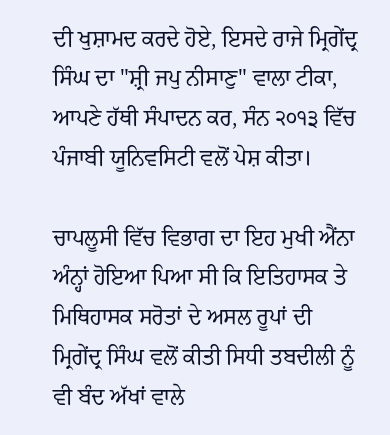ਦੀ ਖੁਸ਼ਾਮਦ ਕਰਦੇ ਹੋਏ, ਇਸਦੇ ਰਾਜੇ ਮ੍ਰਿਗੇਂਦ੍ਰ ਸਿੰਘ ਦਾ "ਸ਼੍ਰੀ ਜਪੁ ਨੀਸਾਣੁ" ਵਾਲਾ ਟੀਕਾ, ਆਪਣੇ ਹੱਥੀ ਸੰਪਾਦਨ ਕਰ, ਸੰਨ ੨੦੧੩ ਵਿੱਚ ਪੰਜਾਬੀ ਯੂਨਿਵਸਿਟੀ ਵਲੋਂ ਪੇਸ਼ ਕੀਤਾ।

ਚਾਪਲੂਸੀ ਵਿੱਚ ਵਿਭਾਗ ਦਾ ਇਹ ਮੁਖੀ ਐਂਨਾ ਅੰਨ੍ਹਾਂ ਹੋਇਆ ਪਿਆ ਸੀ ਕਿ ਇਤਿਹਾਸਕ ਤੇ ਮਿਥਿਹਾਸਕ ਸਰੋਤਾਂ ਦੇ ਅਸਲ ਰੂਪਾਂ ਦੀ ਮ੍ਰਿਗੇਂਦ੍ਰ ਸਿੰਘ ਵਲੋਂ ਕੀਤੀ ਸਿਧੀ ਤਬਦੀਲੀ ਨੂੰ ਵੀ ਬੰਦ ਅੱਖਾਂ ਵਾਲੇ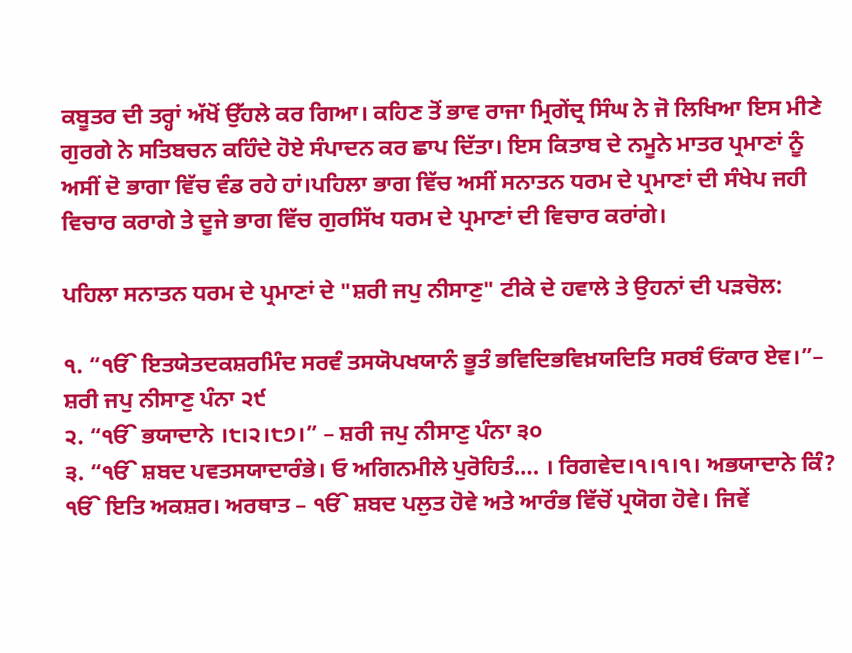ਕਬੂਤਰ ਦੀ ਤਰ੍ਹਾਂ ਅੱਖੋਂ ਉੱਹਲੇ ਕਰ ਗਿਆ। ਕਹਿਣ ਤੋਂ ਭਾਵ ਰਾਜਾ ਮ੍ਰਿਗੇਂਦ੍ਰ ਸਿੰਘ ਨੇ ਜੋ ਲਿਖਿਆ ਇਸ ਮੀਣੇ ਗੁਰਗੇ ਨੇ ਸਤਿਬਚਨ ਕਹਿੰਦੇ ਹੋਏ ਸੰਪਾਦਨ ਕਰ ਛਾਪ ਦਿੱਤਾ। ਇਸ ਕਿਤਾਬ ਦੇ ਨਮੂਨੇ ਮਾਤਰ ਪ੍ਰਮਾਣਾਂ ਨੂੰ ਅਸੀਂ ਦੋ ਭਾਗਾ ਵਿੱਚ ਵੰਡ ਰਹੇ ਹਾਂ।ਪਹਿਲਾ ਭਾਗ ਵਿੱਚ ਅਸੀਂ ਸਨਾਤਨ ਧਰਮ ਦੇ ਪ੍ਰਮਾਣਾਂ ਦੀ ਸੰਖੇਪ ਜਹੀ ਵਿਚਾਰ ਕਰਾਗੇ ਤੇ ਦੂਜੇ ਭਾਗ ਵਿੱਚ ਗੁਰਸਿੱਖ ਧਰਮ ਦੇ ਪ੍ਰਮਾਣਾਂ ਦੀ ਵਿਚਾਰ ਕਰਾਂਗੇ।

ਪਹਿਲਾ ਸਨਾਤਨ ਧਰਮ ਦੇ ਪ੍ਰਮਾਣਾਂ ਦੇ "ਸ਼ਰੀ ਜਪੁ ਨੀਸਾਣੁ" ਟੀਕੇ ਦੇ ਹਵਾਲੇ ਤੇ ਉਹਨਾਂ ਦੀ ਪੜਚੋਲ:

੧. “ੴ ਇਤਯੇਤਦਕਸ਼ਰਮਿੰਦ ਸਰਵੰ ਤਸਯੋਪਖਯਾਨੰ ਭੂਤੰ ਭਵਿਦਿਭਵਿਖ਼ਯਦਿਤਿ ਸਰਬੰ ਓਂਕਾਰ ਏਵ।”– ਸ਼ਰੀ ਜਪੁ ਨੀਸਾਣੁ ਪੰਨਾ ੨੯
੨. “ੴ ਭਯਾਦਾਨੇ ।੮।੨।੮੭।” – ਸ਼ਰੀ ਜਪੁ ਨੀਸਾਣੁ ਪੰਨਾ ੩੦
੩. “ੴ ਸ਼ਬਦ ਪਵਤਸਯਾਦਾਰੰਭੇ। ਓ ਅਗਿਨਮੀਲੇ ਪੁਰੋਹਿਤੰ…. । ਰਿਗਵੇਦ।੧।੧।੧। ਅਭਯਾਦਾਨੇ ਕਿੰ? ੴ ਇਤਿ ਅਕਸ਼ਰ। ਅਰਥਾਤ – ੴ ਸ਼ਬਦ ਪਲੁਤ ਹੋਵੇ ਅਤੇ ਆਰੰਭ ਵਿੱਚੋਂ ਪ੍ਰਯੋਗ ਹੋਵੇ। ਜਿਵੇਂ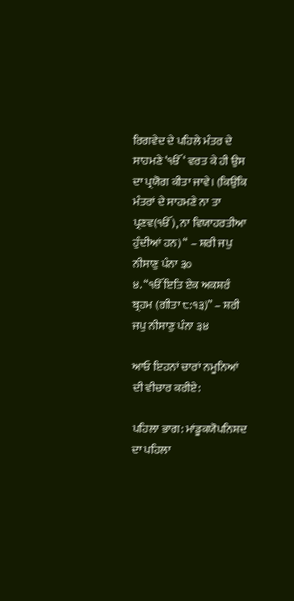ਰਿਗਵੇਦ ਦੇ ਪਹਿਲੇ ਮੰਤਰ ਦੇ ਸਾਹਮਣੇ ‘ੴ ‘ ਵਰਤ ਕੇ ਹੀ ਉਸ ਦਾ ਪ੍ਰਯੋਗ ਕੀਤਾ ਜਾਵੇ। (ਕਿਉਂਕਿ ਮੰਤਰਾਂ ਦੇ ਸਾਹਮਣੇ ਨਾ ਤਾ ਪ੍ਰਣਵ(ੴ ), ਨਾ ਵਿਯਾਹਰਤੀਆ ਹੁੰਦੀਆਂ ਹਨ) “ – ਸ਼ਰੀ ਜਪੁ ਨੀਸਾਣੁ ਪੰਨਾ ੩੦
੪. “ੴ ਇਤਿ ਏਕ ਅਕਸ਼ਰੰ ਬ੍ਰਹਮ (ਗੀਤਾ ੮:੧੩)” – ਸ਼ਰੀ ਜਪੁ ਨੀਸਾਣੁ ਪੰਨਾ ੩੪

ਆਓ ਇਹਨਾਂ ਚਾਰਾਂ ਨਮੂਨਿਆਂ ਦੀ ਵੀਚਾਰ ਕਰੀਏ:

ਪਹਿਲਾ ਭਾਗ: ਮਾਂਡੂਕਯੋਪਨਿਸ਼ਦ ਦਾ ਪਹਿਲਾ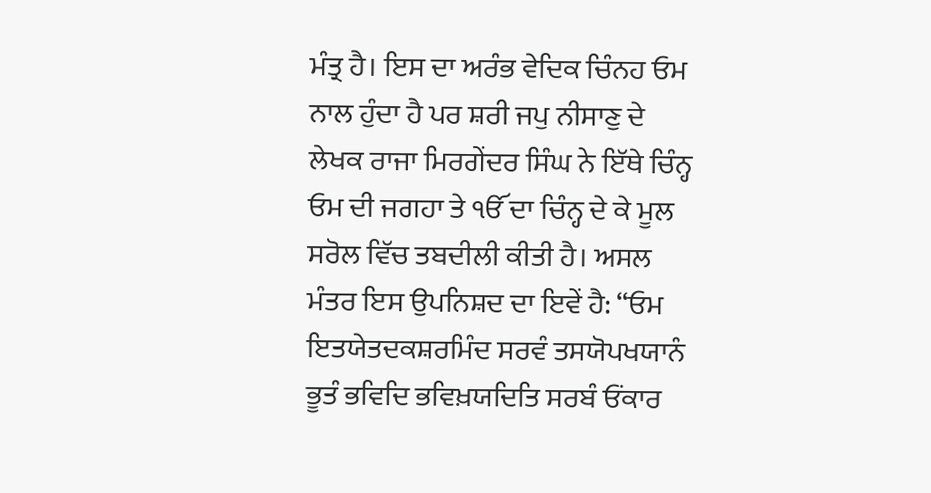ਮੰਤ੍ਰ ਹੈ। ਇਸ ਦਾ ਅਰੰਭ ਵੇਦਿਕ ਚਿੰਨਹ ਓਮ ਨਾਲ ਹੁੰਦਾ ਹੈ ਪਰ ਸ਼ਰੀ ਜਪੁ ਨੀਸਾਣੁ ਦੇ ਲੇਖਕ ਰਾਜਾ ਮਿਰਗੇਂਦਰ ਸਿੰਘ ਨੇ ਇੱਥੇ ਚਿੰਨ੍ਹ ਓਮ ਦੀ ਜਗਹਾ ਤੇ ੴ ਦਾ ਚਿੰਨ੍ਹ ਦੇ ਕੇ ਮੂਲ ਸਰੋਲ ਵਿੱਚ ਤਬਦੀਲੀ ਕੀਤੀ ਹੈ। ਅਸਲ ਮੰਤਰ ਇਸ ਉਪਨਿਸ਼ਦ ਦਾ ਇਵੇਂ ਹੈ: “ਓਮ ਇਤਯੇਤਦਕਸ਼ਰਮਿੰਦ ਸਰਵੰ ਤਸਯੋਪਖਯਾਨੰ ਭੂਤੰ ਭਵਿਦਿ ਭਵਿਖ਼ਯਦਿਤਿ ਸਰਬੰ ਓਂਕਾਰ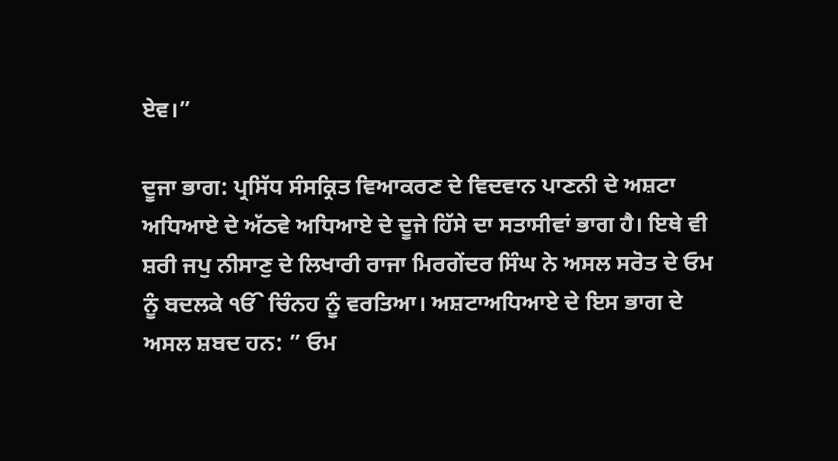ਏਵ।”

ਦੂਜਾ ਭਾਗ: ਪ੍ਰਸਿੱਧ ਸੰਸਕ੍ਰਿਤ ਵਿਆਕਰਣ ਦੇ ਵਿਦਵਾਨ ਪਾਣਨੀ ਦੇ ਅਸ਼ਟਾ ਅਧਿਆਏ ਦੇ ਅੱਠਵੇ ਅਧਿਆਏ ਦੇ ਦੂਜੇ ਹਿੱਸੇ ਦਾ ਸਤਾਸੀਵਾਂ ਭਾਗ ਹੈ। ਇਥੇ ਵੀ ਸ਼ਰੀ ਜਪੁ ਨੀਸਾਣੁ ਦੇ ਲਿਖਾਰੀ ਰਾਜਾ ਮਿਰਗੇਂਦਰ ਸਿੰਘ ਨੇ ਅਸਲ ਸਰੋਤ ਦੇ ਓਮ ਨੂੰ ਬਦਲਕੇ ੴ ਚਿੰਨਹ ਨੂੰ ਵਰਤਿਆ। ਅਸ਼ਟਾਅਧਿਆਏ ਦੇ ਇਸ ਭਾਗ ਦੇ ਅਸਲ ਸ਼ਬਦ ਹਨ: ” ਓਮ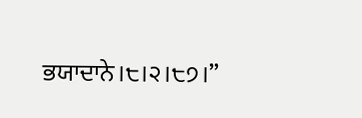ਭਯਾਦਾਨੇ।੮।੨।੮੭।”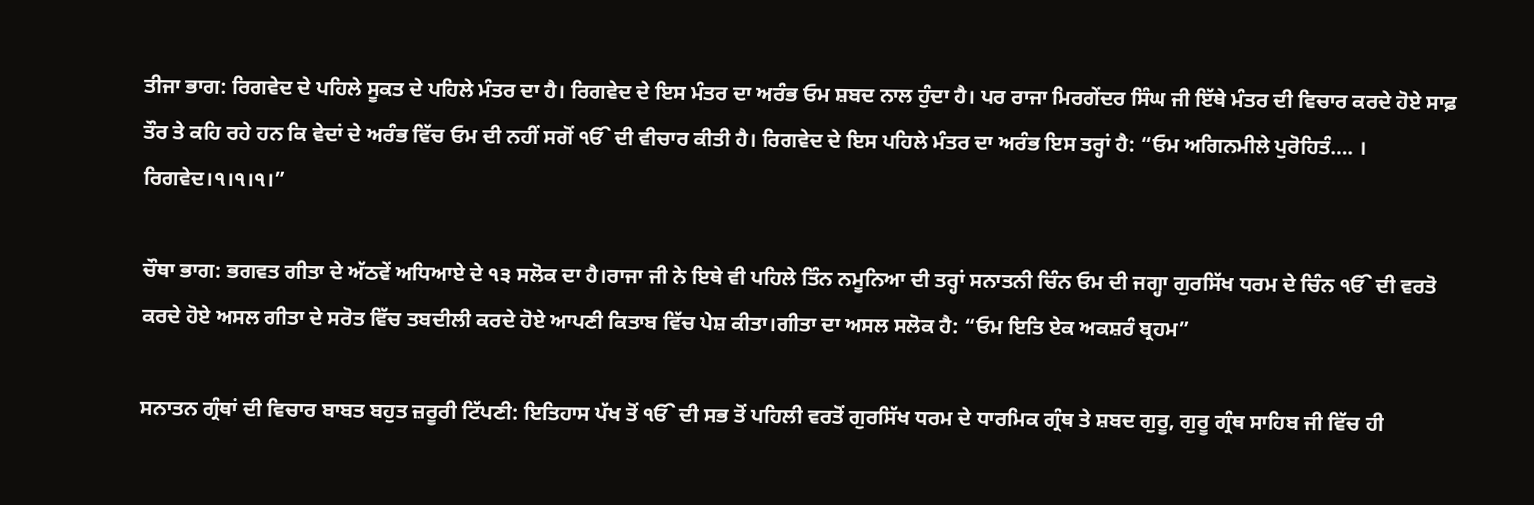ਤੀਜਾ ਭਾਗ: ਰਿਗਵੇਦ ਦੇ ਪਹਿਲੇ ਸੂਕਤ ਦੇ ਪਹਿਲੇ ਮੰਤਰ ਦਾ ਹੈ। ਰਿਗਵੇਦ ਦੇ ਇਸ ਮੰਤਰ ਦਾ ਅਰੰਭ ਓਮ ਸ਼ਬਦ ਨਾਲ ਹੁੰਦਾ ਹੈ। ਪਰ ਰਾਜਾ ਮਿਰਗੇਂਦਰ ਸਿੰਘ ਜੀ ਇੱਥੇ ਮੰਤਰ ਦੀ ਵਿਚਾਰ ਕਰਦੇ ਹੋਏ ਸਾਫ਼ ਤੌਰ ਤੇ ਕਹਿ ਰਹੇ ਹਨ ਕਿ ਵੇਦਾਂ ਦੇ ਅਰੰਭ ਵਿੱਚ ਓਮ ਦੀ ਨਹੀਂ ਸਗੋਂ ੴ ਦੀ ਵੀਚਾਰ ਕੀਤੀ ਹੈ। ਰਿਗਵੇਦ ਦੇ ਇਸ ਪਹਿਲੇ ਮੰਤਰ ਦਾ ਅਰੰਭ ਇਸ ਤਰ੍ਹਾਂ ਹੈ: “ਓਮ ਅਗਿਨਮੀਲੇ ਪੁਰੋਹਿਤੰ…. । ਰਿਗਵੇਦ।੧।੧।੧।”

ਚੌਥਾ ਭਾਗ: ਭਗਵਤ ਗੀਤਾ ਦੇ ਅੱਠਵੇਂ ਅਧਿਆਏ ਦੇ ੧੩ ਸਲੋਕ ਦਾ ਹੈ।ਰਾਜਾ ਜੀ ਨੇ ਇਥੇ ਵੀ ਪਹਿਲੇ ਤਿੰਨ ਨਮੂਨਿਆ ਦੀ ਤਰ੍ਹਾਂ ਸਨਾਤਨੀ ਚਿੰਨ ਓਮ ਦੀ ਜਗ੍ਹਾ ਗੁਰਸਿੱਖ ਧਰਮ ਦੇ ਚਿੰਨ ੴ ਦੀ ਵਰਤੋ ਕਰਦੇ ਹੋਏ ਅਸਲ ਗੀਤਾ ਦੇ ਸਰੋਤ ਵਿੱਚ ਤਬਦੀਲੀ ਕਰਦੇ ਹੋਏ ਆਪਣੀ ਕਿਤਾਬ ਵਿੱਚ ਪੇਸ਼ ਕੀਤਾ।ਗੀਤਾ ਦਾ ਅਸਲ ਸਲੋਕ ਹੈ: “ਓਮ ਇਤਿ ਏਕ ਅਕਸ਼ਰੰ ਬ੍ਰਹਮ”

ਸਨਾਤਨ ਗ੍ਰੰਥਾਂ ਦੀ ਵਿਚਾਰ ਬਾਬਤ ਬਹੁਤ ਜ਼ਰੂਰੀ ਟਿੱਪਣੀ: ਇਤਿਹਾਸ ਪੱਖ ਤੋਂ ੴ ਦੀ ਸਭ ਤੋਂ ਪਹਿਲੀ ਵਰਤੋਂ ਗੁਰਸਿੱਖ ਧਰਮ ਦੇ ਧਾਰਮਿਕ ਗ੍ਰੰਥ ਤੇ ਸ਼ਬਦ ਗੁਰੂ, ਗੁਰੂ ਗ੍ਰੰਥ ਸਾਹਿਬ ਜੀ ਵਿੱਚ ਹੀ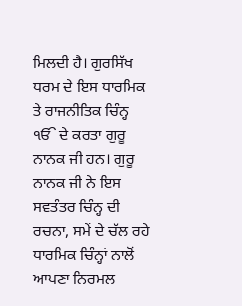ਮਿਲਦੀ ਹੈ। ਗੁਰਸਿੱਖ ਧਰਮ ਦੇ ਇਸ ਧਾਰਮਿਕ ਤੇ ਰਾਜਨੀਤਿਕ ਚਿੰਨ੍ਹ ੴ ਦੇ ਕਰਤਾ ਗੁਰੂ ਨਾਨਕ ਜੀ ਹਨ। ਗੁਰੂ ਨਾਨਕ ਜੀ ਨੇ ਇਸ ਸਵਤੰਤਰ ਚਿੰਨ੍ਹ ਦੀ ਰਚਨਾ, ਸਮੇਂ ਦੇ ਚੱਲ ਰਹੇ ਧਾਰਮਿਕ ਚਿੰਨ੍ਹਾਂ ਨਾਲੋਂ ਆਪਣਾ ਨਿਰਮਲ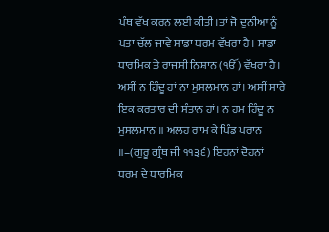ਪੰਥ ਵੱਖ ਕਰਨ ਲਈ ਕੀਤੀ।ਤਾਂ ਜੋ ਦੁਨੀਆ ਨੂੰ ਪਤਾ ਚੱਲ ਜਾਵੇ ਸਾਡਾ ਧਰਮ ਵੱਖਰਾ ਹੈ। ਸਾਡਾ ਧਾਰਮਿਕ ਤੇ ਰਾਜਸੀ ਨਿਸ਼ਾਨ (ੴ) ਵੱਖਰਾ ਹੈ। ਅਸੀਂ ਨ ਹਿੰਦੂ ਹਾਂ ਨਾ ਮੁਸਲਮਾਨ ਹਾਂ। ਅਸੀਂ ਸਾਰੇ ਇਕ ਕਰਤਾਰ ਦੀ ਸੰਤਾਨ ਹਾਂ। ਨ ਹਮ ਹਿੰਦੂ ਨ ਮੁਸਲਮਾਨ ॥ ਅਲਹ ਰਾਮ ਕੇ ਪਿੰਡ ਪਰਾਨ ॥–(ਗੁਰੂ ਗ੍ਰੰਥ ਜੀ ੧੧੩੬) ਇਹਨਾਂ ਦੋਹਨਾਂ ਧਰਮ ਦੇ ਧਾਰਮਿਕ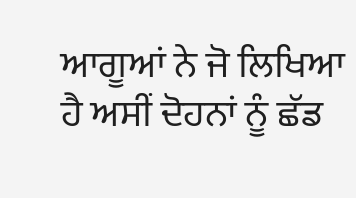ਆਗੂਆਂ ਨੇ ਜੋ ਲਿਖਿਆ ਹੈ ਅਸੀਂ ਦੋਹਨਾਂ ਨੂੰ ਛੱਡ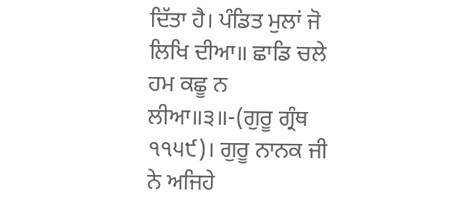ਦਿੱਤਾ ਹੈ। ਪੰਡਿਤ ਮੁਲਾਂ ਜੋ ਲਿਖਿ ਦੀਆ॥ ਛਾਡਿ ਚਲੇ ਹਮ ਕਛੂ ਨ ਲੀਆ॥੩॥-(ਗੁਰੂ ਗ੍ਰੰਥ ੧੧੫੯)। ਗੁਰੂ ਨਾਨਕ ਜੀ ਨੇ ਅਜਿਹੇ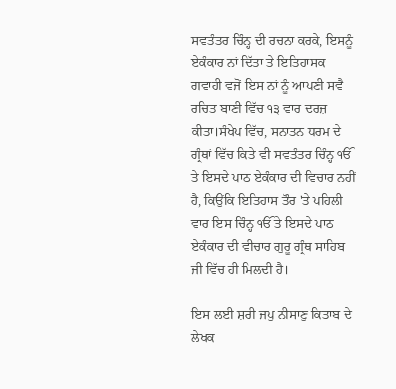ਸਵਤੰਤਰ ਚਿੰਨ੍ਹ ਦੀ ਰਚਨਾ ਕਰਕੇ, ਇਸਨੂੰ ਏਕੰਕਾਰ ਨਾਂ ਦਿੱਤਾ ਤੇ ਇਤਿਹਾਸਕ ਗਵਾਹੀ ਵਜੋਂ ਇਸ ਨਾਂ ਨੂੰ ਆਪਣੀ ਸਵੈ ਰਚਿਤ ਬਾਣੀ ਵਿੱਚ ੧੩ ਵਾਰ ਦਰਜ਼ ਕੀਤਾ।ਸੰਖੇਪ ਵਿੱਚ, ਸਨਾਤਨ ਧਰਮ ਦੇ ਗ੍ਰੰਥਾਂ ਵਿੱਚ ਕਿਤੇ ਵੀ ਸਵਤੰਤਰ ਚਿੰਨ੍ਹ ੴ ਤੇ ਇਸਦੇ ਪਾਠ ਏਕੰਕਾਰ ਦੀ ਵਿਚਾਰ ਨਹੀਂ ਹੈ, ਕਿਉਂਕਿ ਇਤਿਹਾਸ ਤੌਰ 'ਤੇ ਪਹਿਲੀ ਵਾਰ ਇਸ ਚਿੰਨ੍ਹ ੴ ਤੇ ਇਸਦੇ ਪਾਠ ਏਕੰਕਾਰ ਦੀ ਵੀਚਾਰ ਗੁਰੂ ਗ੍ਰੰਥ ਸਾਹਿਬ ਜੀ ਵਿੱਚ ਹੀ ਮਿਲਦੀ ਹੈ।

ਇਸ ਲਈ ਸ਼ਰੀ ਜਪੁ ਨੀਸਾਣੁ ਕਿਤਾਬ ਦੇ ਲੇਖਕ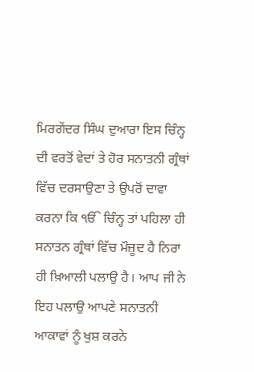ਮਿਰਗੇਂਦਰ ਸਿੰਘ ਦੁਆਰਾ ਇਸ ਚਿੰਨ੍ਹ ਦੀ ਵਰਤੋਂ ਵੇਦਾਂ ਤੇ ਹੋਰ ਸਨਾਤਨੀ ਗ੍ਰੰਥਾਂ ਵਿੱਚ ਦਰਸਾਉਣਾ ਤੇ ਉਪਰੋਂ ਦਾਵਾ ਕਰਨਾ ਕਿ ੴ ਚਿੰਨ੍ਹ ਤਾਂ ਪਹਿਲਾ ਹੀ ਸਨਾਤਨ ਗ੍ਰੰਥਾਂ ਵਿੱਚ ਮੌਜ਼ੂਦ ਹੈ ਨਿਰਾ ਹੀ ਖ਼ਿਆਲੀ ਪਲਾਉ ਹੈ। ਆਪ ਜੀ ਨੇ ਇਹ ਪਲਾਉ ਆਪਣੇ ਸਨਾਤਨੀ ਆਕਾਵਾਂ ਨੂੰ ਖੁਸ਼ ਕਰਨੇ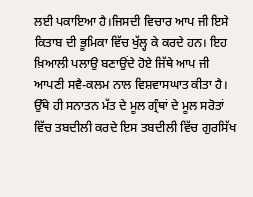ਲਈ ਪਕਾਇਆ ਹੈ।ਜਿਸਦੀ ਵਿਚਾਰ ਆਪ ਜੀ ਇਸੇ ਕਿਤਾਬ ਦੀ ਭੂਮਿਕਾ ਵਿੱਚ ਖੁੱਲ੍ਹ ਕੇ ਕਰਦੇ ਹਨ। ਇਹ ਖ਼ਿਆਲੀ ਪਲਾਉ ਬਣਾਉਂਦੇ ਹੋਏ ਜਿੱਥੇ ਆਪ ਜੀ ਆਪਣੀ ਸਵੈ-ਕਲਮ ਨਾਲ ਵਿਸ਼ਵਾਸਘਾਤ ਕੀਤਾ ਹੈ। ਉੱਥੇ ਹੀ ਸਨਾਤਨ ਮੱਤ ਦੇ ਮੂਲ ਗ੍ਰੰਥਾਂ ਦੇ ਮੂਲ ਸਰੋਤਾਂ ਵਿੱਚ ਤਬਦੀਲੀ ਕਰਦੇ ਇਸ ਤਬਦੀਲੀ ਵਿੱਚ ਗੁਰਸਿੱਖ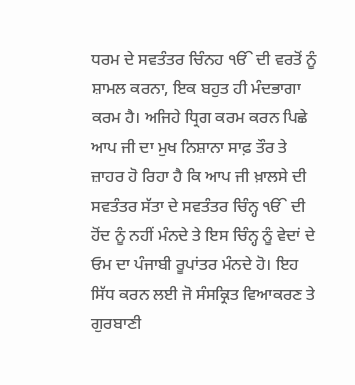ਧਰਮ ਦੇ ਸਵਤੰਤਰ ਚਿੰਨਹ ੴ ਦੀ ਵਰਤੋਂ ਨੂੰ ਸ਼ਾਮਲ ਕਰਨਾ, ਇਕ ਬਹੁਤ ਹੀ ਮੰਦਭਾਗਾ ਕਰਮ ਹੈ। ਅਜਿਹੇ ਧ੍ਰਿਗ ਕਰਮ ਕਰਨ ਪਿਛੇ ਆਪ ਜੀ ਦਾ ਮੁਖ ਨਿਸ਼ਾਨਾ ਸਾਫ਼ ਤੌਰ ਤੇ ਜ਼ਾਹਰ ਹੋ ਰਿਹਾ ਹੈ ਕਿ ਆਪ ਜੀ ਖ਼ਾਲਸੇ ਦੀ ਸਵਤੰਤਰ ਸੱਤਾ ਦੇ ਸਵਤੰਤਰ ਚਿੰਨ੍ਹ ੴ ਦੀ ਹੋਂਦ ਨੂੰ ਨਹੀਂ ਮੰਨਦੇ ਤੇ ਇਸ ਚਿੰਨ੍ਹ ਨੂੰ ਵੇਦਾਂ ਦੇ ਓਮ ਦਾ ਪੰਜਾਬੀ ਰੂਪਾਂਤਰ ਮੰਨਦੇ ਹੋ। ਇਹ ਸਿੱਧ ਕਰਨ ਲਈ ਜੋ ਸੰਸਕ੍ਰਿਤ ਵਿਆਕਰਣ ਤੇ ਗੁਰਬਾਣੀ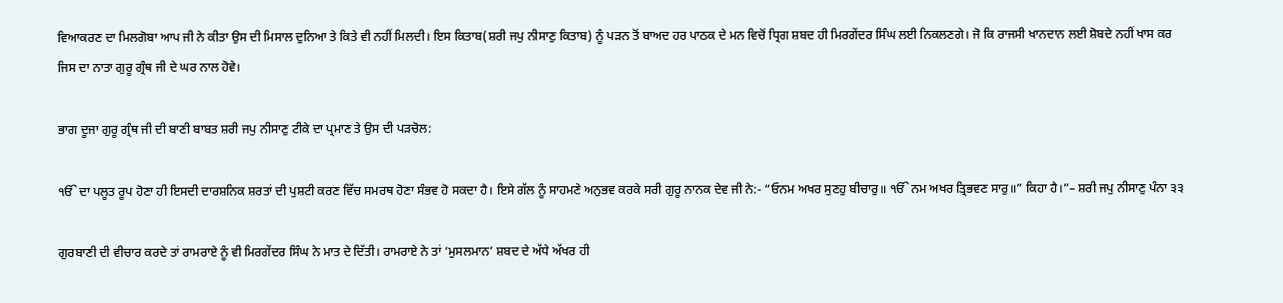ਵਿਆਕਰਣ ਦਾ ਮਿਲਗੋਬਾ ਆਪ ਜੀ ਨੇ ਕੀਤਾ ਉਸ ਦੀ ਮਿਸਾਲ ਦੁਨਿਆ ਤੇ ਕਿਤੇ ਵੀ ਨਹੀਂ ਮਿਲਦੀ। ਇਸ ਕਿਤਾਬ(ਸ਼ਰੀ ਜਪੁ ਨੀਸਾਣੁ ਕਿਤਾਬ) ਨੂੰ ਪੜਨ ਤੋਂ ਬਾਅਦ ਹਰ ਪਾਠਕ ਦੇ ਮਨ ਵਿਚੋਂ ਧ੍ਰਿਗ ਸ਼ਬਦ ਹੀ ਮਿਰਗੇਂਦਰ ਸਿੰਘ ਲਈ ਨਿਕਲਣਗੇ। ਜੋ ਕਿ ਰਾਜਸੀ ਖਾਨਦਾਨ ਲਈ ਸ਼ੋਬਦੇ ਨਹੀਂ ਖਾਸ ਕਰ ਜਿਸ ਦਾ ਨਾਤਾ ਗੁਰੂ ਗ੍ਰੰਥ ਜੀ ਦੇ ਘਰ ਨਾਲ ਹੋਵੇ।

ਭਾਗ ਦੂਜਾ ਗੁਰੂ ਗ੍ਰੰਥ ਜੀ ਦੀ ਬਾਣੀ ਬਾਬਤ ਸ਼ਰੀ ਜਪੁ ਨੀਸਾਣੁ ਟੀਕੇ ਦਾ ਪ੍ਰਮਾਣ ਤੇ ਉਸ ਦੀ ਪੜਚੋਲ:

ੴ ਦਾ ਪਲੂਤ ਰੂਪ ਹੋਣਾ ਹੀ ਇਸਦੀ ਦਾਰਸ਼ਨਿਕ ਸ਼ਰਤਾਂ ਦੀ ਪੁਸ਼ਟੀ ਕਰਣ ਵਿੱਚ ਸਮਰਥ ਹੋਣਾ ਸੰਭਵ ਹੋ ਸਕਦਾ ਹੈ। ਇਸੇ ਗੱਲ ਨੂੰ ਸਾਹਮਣੇ ਅਨੁਭਵ ਕਰਕੇ ਸਰੀ ਗੁਰੂ ਨਾਨਕ ਦੇਵ ਜੀ ਨੇ:- “ਓਨਮ ਅਖਰ ਸੁਣਹੁ ਬੀਚਾਰੁ॥ ੴ ਨਮ ਅਖਰ ਤ੍ਰਿਭਵਣ ਸਾਰੁ॥” ਕਿਹਾ ਹੈ।”– ਸ਼ਰੀ ਜਪੁ ਨੀਸਾਣੁ ਪੰਨਾ ੩੩

ਗੁਰਬਾਣੀ ਦੀ ਵੀਚਾਰ ਕਰਦੇ ਤਾਂ ਰਾਮਰਾਏ ਨੂੰ ਵੀ ਮਿਰਗੇਂਦਰ ਸਿੰਘ ਨੇ ਮਾਤ ਦੇ ਦਿੱਤੀ। ਰਾਮਰਾਏ ਨੇ ਤਾਂ ‘ਮੁਸਲਮਾਨ’ ਸ਼ਬਦ ਦੇ ਅੱਧੇ ਅੱਖਰ ਹੀ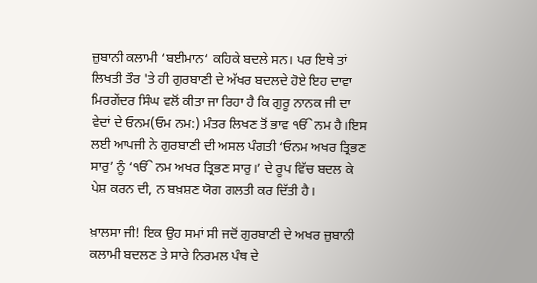ਜ਼ੁਬਾਨੀ ਕਲਾਮੀ ‘ਬਈਮਾਨ‘ ਕਹਿਕੇ ਬਦਲੇ ਸਨ। ਪਰ ਇਥੇ ਤਾਂ ਲਿਖਤੀ ਤੌਰ 'ਤੇ ਹੀ ਗੁਰਬਾਣੀ ਦੇ ਅੱਖਰ ਬਦਲਦੇ ਹੋਏ ਇਹ ਦਾਵਾ ਮਿਰਗੇਂਦਰ ਸਿੰਘ ਵਲੋਂ ਕੀਤਾ ਜਾ ਰਿਹਾ ਹੈ ਕਿ ਗੁਰੂ ਨਾਨਕ ਜੀ ਦਾ ਵੇਦਾਂ ਦੇ ਓਨਮ(ਓਮ ਨਮ:) ਮੰਤਰ ਲਿਖਣ ਤੋਂ ਭਾਵ ੴ ਨਮ ਹੈ।ਇਸ ਲਈ ਆਪਜੀ ਨੇ ਗੁਰਬਾਣੀ ਦੀ ਅਸਲ ਪੰਗਤੀ ‘ਓਨਮ ਅਖਰ ਤ੍ਰਿਭਣ ਸਾਰੁ’ ਨੂੰ ‘ੴ ਨਮ ਅਖਰ ਤ੍ਰਿਭਣ ਸਾਰੁ।’ ਦੇ ਰੂਪ ਵਿੱਚ ਬਦਲ ਕੇ ਪੇਸ਼ ਕਰਨ ਦੀ, ਨ ਬਖ਼ਸ਼ਣ ਯੋਗ ਗਲਤੀ ਕਰ ਦਿੱਤੀ ਹੈ।

ਖ਼ਾਲਸਾ ਜੀ! ਇਕ ਉਹ ਸਮਾਂ ਸੀ ਜਦੋਂ ਗੁਰਬਾਣੀ ਦੇ ਅਖਰ ਜ਼ੁਬਾਨੀ ਕਲਾਮੀ ਬਦਲਣ ਤੇ ਸਾਰੇ ਨਿਰਮਲ ਪੰਥ ਦੇ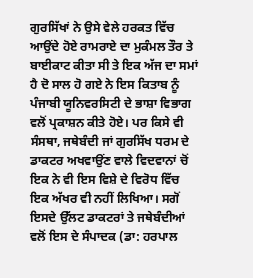ਗੁਰਸਿੱਖਾਂ ਨੇ ਉਸੇ ਵੇਲੇ ਹਰਕਤ ਵਿੱਚ ਆਉਂਦੇ ਹੋਏ ਰਾਮਰਾਏ ਦਾ ਮੁਕੰਮਲ ਤੌਰ ਤੇ ਬਾਈਕਾਟ ਕੀਤਾ ਸੀ ਤੇ ਇਕ ਅੱਜ ਦਾ ਸਮਾਂ ਹੈ ਦੋ ਸਾਲ ਹੋ ਗਏ ਨੇ ਇਸ ਕਿਤਾਬ ਨੂੰ ਪੰਜਾਬੀ ਯੂਨਿਵਰਸਿਟੀ ਦੇ ਭਾਸ਼ਾ ਵਿਭਾਗ ਵਲੋਂ ਪ੍ਰਕਾਸ਼ਨ ਕੀਤੇ ਹੋਏ। ਪਰ ਕਿਸੇ ਵੀ ਸੰਸਥਾ, ਜਥੇਬੰਦੀ ਜਾਂ ਗੁਰਸਿੱਖ ਧਰਮ ਦੇ ਡਾਕਟਰ ਅਖਵਾਉਂਣ ਵਾਲੇ ਵਿਦਵਾਨਾਂ ਚੋਂ ਇਕ ਨੇ ਵੀ ਇਸ ਵਿਸ਼ੇ ਦੇ ਵਿਰੋਧ ਵਿੱਚ ਇਕ ਅੱਖਰ ਵੀ ਨਹੀਂ ਲਿਖਿਆ। ਸਗੋਂ ਇਸਦੇ ਉੱਲਟ ਡਾਕਟਰਾਂ ਤੇ ਜਥੇਬੰਦੀਆਂ ਵਲੋਂ ਇਸ ਦੇ ਸੰਪਾਦਕ (ਡਾ: ਹਰਪਾਲ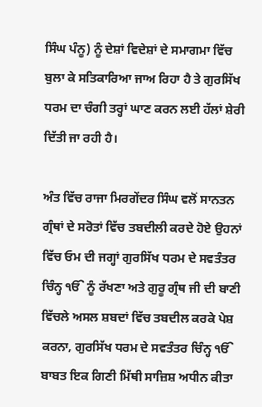ਸਿੰਘ ਪੰਨੂ) ਨੂੰ ਦੇਸ਼ਾਂ ਵਿਦੇਸ਼ਾਂ ਦੇ ਸਮਾਗਮਾ ਵਿੱਚ ਬੁਲਾ ਕੇ ਸਤਿਕਾਰਿਆ ਜਾਅ ਰਿਹਾ ਹੈ ਤੇ ਗੁਰਸਿੱਖ ਧਰਮ ਦਾ ਚੰਗੀ ਤਰ੍ਹਾਂ ਘਾਣ ਕਰਨ ਲਈ ਹੱਲਾਂ ਸ਼ੇਰੀ ਦਿੱਤੀ ਜਾ ਰਹੀ ਹੈ।

ਅੰਤ ਵਿੱਚ ਰਾਜਾ ਮਿਰਗੇਂਦਰ ਸਿੰਘ ਵਲੋਂ ਸਾਨਤਨ ਗ੍ਰੰਥਾਂ ਦੇ ਸਰੋਤਾਂ ਵਿੱਚ ਤਬਦੀਲੀ ਕਰਦੇ ਹੋਏ ਉਹਨਾਂ ਵਿੱਚ ਓਮ ਦੀ ਜਗ੍ਹਾਂ ਗੁਰਸਿੱਖ ਧਰਮ ਦੇ ਸਵਤੰਤਰ ਚਿੰਨ੍ਹ ੴ ਨੂੰ ਰੱਖਣਾ ਅਤੇ ਗੁਰੂ ਗ੍ਰੰਥ ਜੀ ਦੀ ਬਾਣੀ ਵਿੱਚਲੇ ਅਸਲ ਸ਼ਬਦਾਂ ਵਿੱਚ ਤਬਦੀਲ ਕਰਕੇ ਪੇਸ਼ ਕਰਨਾ, ਗੁਰਸਿੱਖ ਧਰਮ ਦੇ ਸਵਤੰਤਰ ਚਿੰਨ੍ਹ ੴ ਬਾਬਤ ਇਕ ਗਿਣੀ ਮਿੱਥੀ ਸਾਜ਼ਿਸ਼ ਅਧੀਨ ਕੀਤਾ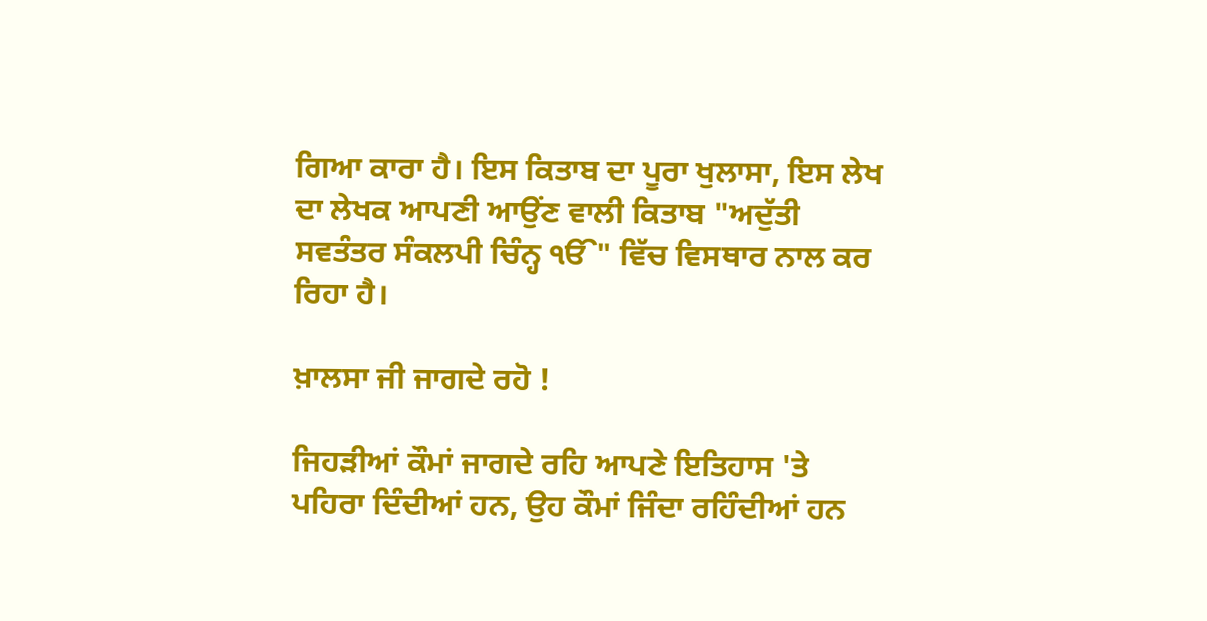ਗਿਆ ਕਾਰਾ ਹੈ। ਇਸ ਕਿਤਾਬ ਦਾ ਪੂਰਾ ਖੁਲਾਸਾ, ਇਸ ਲੇਖ ਦਾ ਲੇਖਕ ਆਪਣੀ ਆਉਂਣ ਵਾਲੀ ਕਿਤਾਬ "ਅਦੁੱਤੀ ਸਵਤੰਤਰ ਸੰਕਲਪੀ ਚਿੰਨ੍ਹ ੴ" ਵਿੱਚ ਵਿਸਥਾਰ ਨਾਲ ਕਰ ਰਿਹਾ ਹੈ।

ਖ਼ਾਲਸਾ ਜੀ ਜਾਗਦੇ ਰਹੋ !

ਜਿਹੜੀਆਂ ਕੌਮਾਂ ਜਾਗਦੇ ਰਹਿ ਆਪਣੇ ਇਤਿਹਾਸ 'ਤੇ ਪਹਿਰਾ ਦਿੰਦੀਆਂ ਹਨ, ਉਹ ਕੌਮਾਂ ਜਿੰਦਾ ਰਹਿੰਦੀਆਂ ਹਨ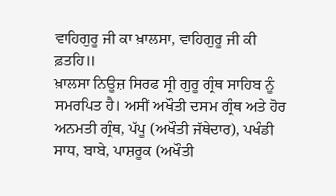ਵਾਹਿਗੁਰੂ ਜੀ ਕਾ ਖ਼ਾਲਸਾ, ਵਾਹਿਗੁਰੂ ਜੀ ਕੀ ਫ਼ਤਹਿ॥
ਖ਼ਾਲਸਾ ਨਿਊਜ਼ ਸਿਰਫ ਸ੍ਰੀ ਗੁਰੂ ਗ੍ਰੰਥ ਸਾਹਿਬ ਨੂੰ ਸਮਰਪਿਤ ਹੈ। ਅਸੀਂ ਅਖੌਤੀ ਦਸਮ ਗ੍ਰੰਥ ਅਤੇ ਹੋਰ ਅਨਮਤੀ ਗ੍ਰੰਥ, ਪੱਪੂ (ਅਖੌਤੀ ਜੱਥੇਦਾਰ), ਪਖੰਡੀ ਸਾਧ, ਬਾਬੇ, ਪਾਸ਼ਰੂਕ (ਅਖੌਤੀ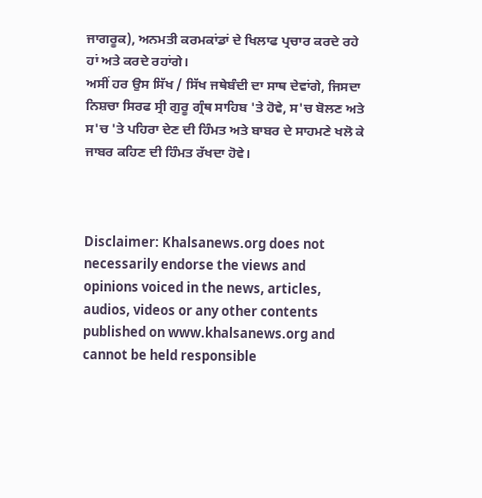ਜਾਗਰੂਕ), ਅਨਮਤੀ ਕਰਮਕਾਂਡਾਂ ਦੇ ਖਿਲਾਫ ਪ੍ਰਚਾਰ ਕਰਦੇ ਰਹੇ ਹਾਂ ਅਤੇ ਕਰਦੇ ਰਹਾਂਗੇ।
ਅਸੀਂ ਹਰ ਉਸ ਸਿੱਖ / ਸਿੱਖ ਜਥੇਬੰਦੀ ਦਾ ਸਾਥ ਦੇਵਾਂਗੇ, ਜਿਸਦਾ ਨਿਸ਼ਚਾ ਸਿਰਫ ਸ੍ਰੀ ਗੁਰੂ ਗ੍ਰੰਥ ਸਾਹਿਬ 'ਤੇ ਹੋਵੇ, ਸ'ਚ ਬੋਲਣ ਅਤੇ ਸ'ਚ 'ਤੇ ਪਹਿਰਾ ਦੇਣ ਦੀ ਹਿੰਮਤ ਅਤੇ ਬਾਬਰ ਦੇ ਸਾਹਮਣੇ ਖਲੋ ਕੇ ਜਾਬਰ ਕਹਿਣ ਦੀ ਹਿੰਮਤ ਰੱਖਦਾ ਹੋਵੇ।



Disclaimer: Khalsanews.org does not necessarily endorse the views and opinions voiced in the news, articles, audios, videos or any other contents published on www.khalsanews.org and cannot be held responsible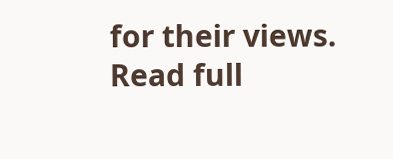for their views.  Read full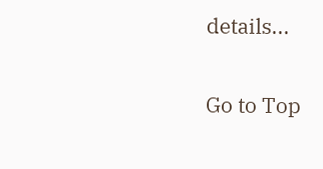details...

Go to Top